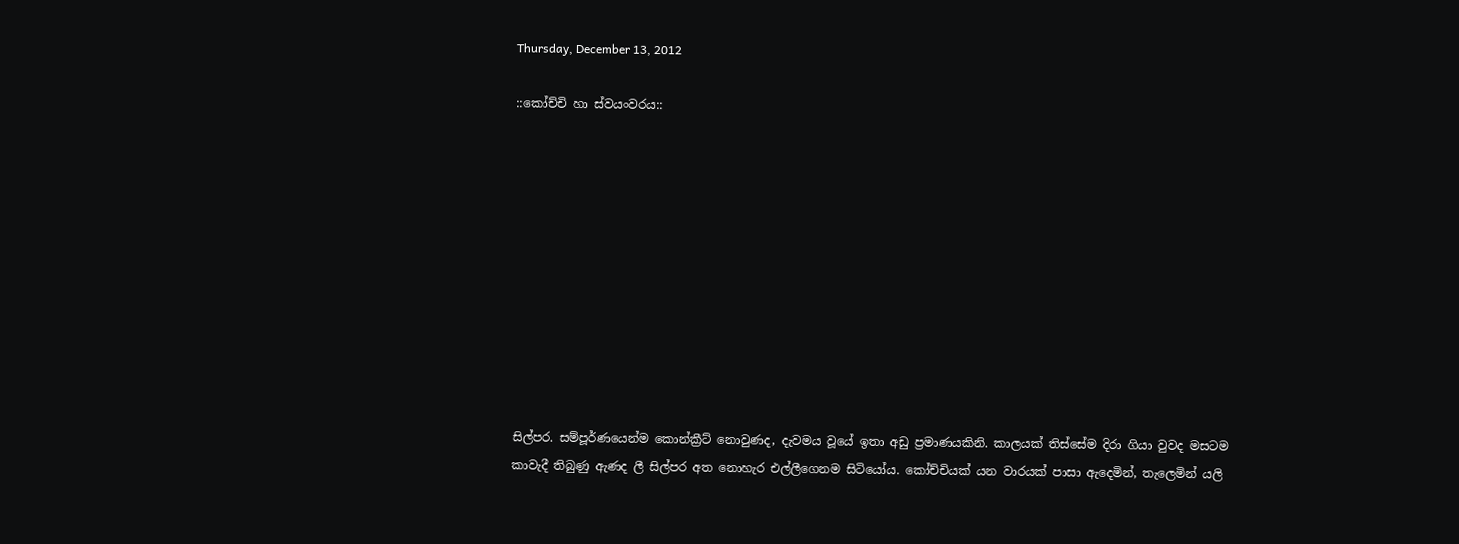Thursday, December 13, 2012

::කෝච්චි හා ස්වයංවරය::











සිල්පර. සම්පූර්ණයෙන්ම කොන්ක්‍රීට් නොවුණද, දැවමය වූයේ ඉතා අඩු ප්‍රමාණයකිනි. කාලයක් තිස්සේම දිරා ගියා වුවද මසටම කාවැදී තිබුණු ඇණද ලී සිල්පර අත නොහැර එල්ලීගෙනම සිටියෝය. කෝච්චියක් යන වාරයක් පාසා ඇදෙමින්, තැලෙමින් යලි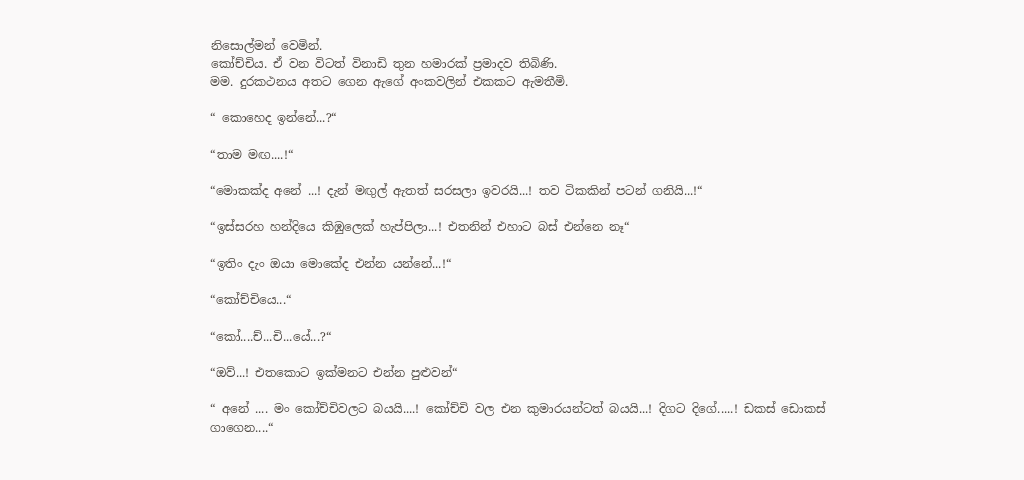නිසොල්මන් වෙමින්.
කෝච්චිය. ඒ වන විටත් විනාඩි තුන හමාරක් ප්‍රමාදව තිබිණි.
මම. දුරකථනය අතට ගෙන ඇගේ අංකවලින් එකකට ඇමතීමි.

“ කොහෙද ඉන්නේ...?“

“තාම මඟ....!“

“මොකක්ද අනේ ...! දැන් මඟුල් ඇතත් සරසලා ඉවරයි...! තව ටිකකින් පටන් ගනියි...!“

“ඉස්සරහ හන්දියෙ කිඹුලෙක් හැප්පිලා...! එතනින් එහාට බස් එන්නෙ නෑ“

“ඉතිං දැං ඔයා මොකේද එන්න යන්නේ...!“

“කෝච්චියෙ...“

“කෝ....ච්...චි...යේ...?“

“ඔව්...! එතකොට ඉක්මනට එන්න පුළුවන්“

“ අනේ .... මං කෝච්චිවලට බයයි....! කෝච්චි වල එන කුමාරයන්ටත් බයයි...! දිගට දිගේ.....! ඩකස් ඩොකස් ගාගෙන....“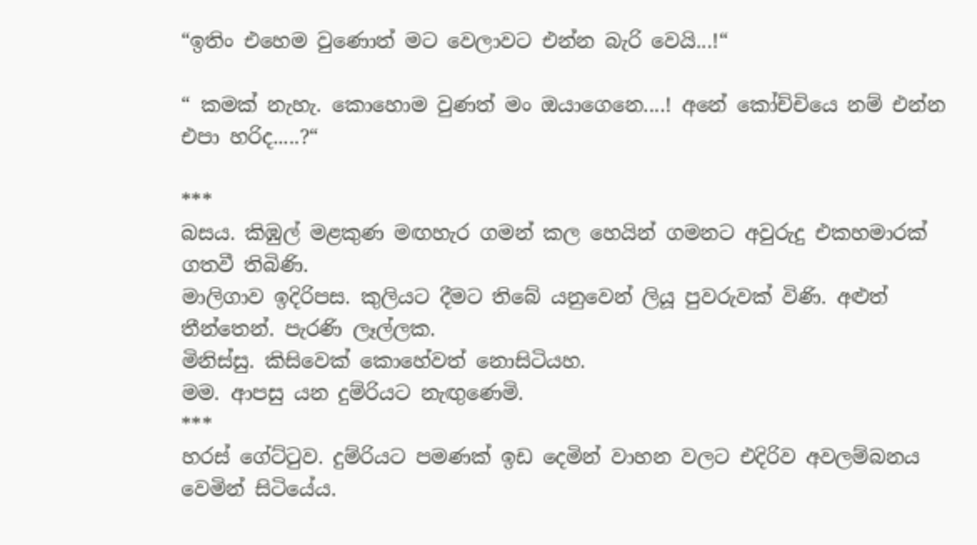“ඉතිං එහෙම වුණොත් මට වෙලාවට එන්න බැරි වෙයි...!“

“ කමක් නැහැ. කොහොම වුණත් මං ඔයාගෙනෙ....! අනේ කෝච්චියෙ නම් එන්න එපා හරිද.....?“

***
බසය. කිඹුල් මළකුණ මඟහැර ගමන් කල හෙයින් ගමනට අවුරුදු එකහමාරක් ගතවී තිබිණි.
මාලිගාව ඉදිරිපස. කුලියට දීමට තිබේ යනුවෙන් ලියූ පුවරුවක් විණි. අළුත් තීන්තෙන්. පැරණි ලෑල්ලක.
මිනිස්සු. කිසිවෙක් කොහේවත් නොසිටියහ.
මම. ආපසු යන දුම්රියට නැඟුණෙමි.
***
හරස් ගේට්ටුව. දුම්රියට පමණක් ඉඩ දෙමින් වාහන වලට එදිරිව අවලම්බනය වෙමින් සිටියේය.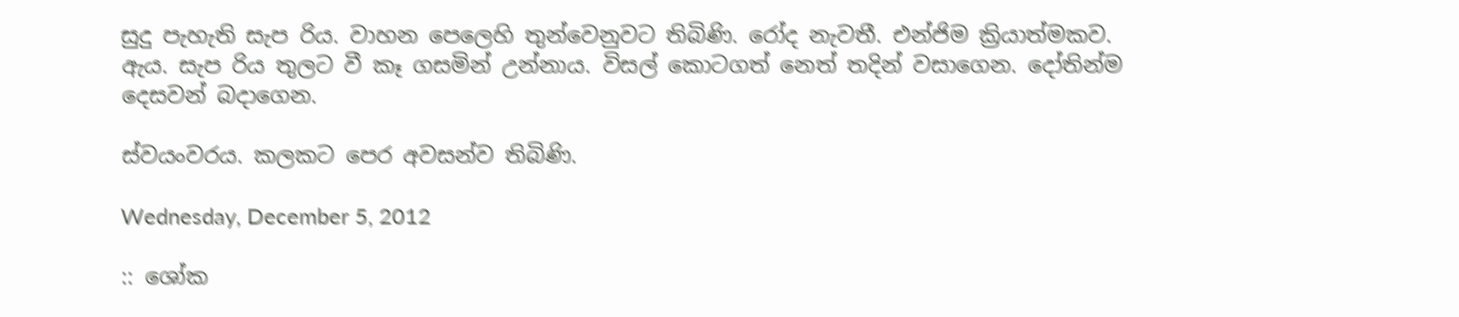සුදු පැහැති සැප රිය. වාහන පෙලෙහි තුන්වෙනුවට තිබිණි. රෝද නැවතී. එන්ජිම ක්‍රියාත්මකව.
ඇය. සැප රිය තුලට වී කෑ ගසමින් උන්නාය. විසල් කොටගත් නෙත් තදින් වසාගෙන. දෝතින්ම දෙසවන් බදාගෙන.

ස්වයංවරය. කලකට පෙර අවසන්ව තිබිණි.

Wednesday, December 5, 2012

:: ශෝක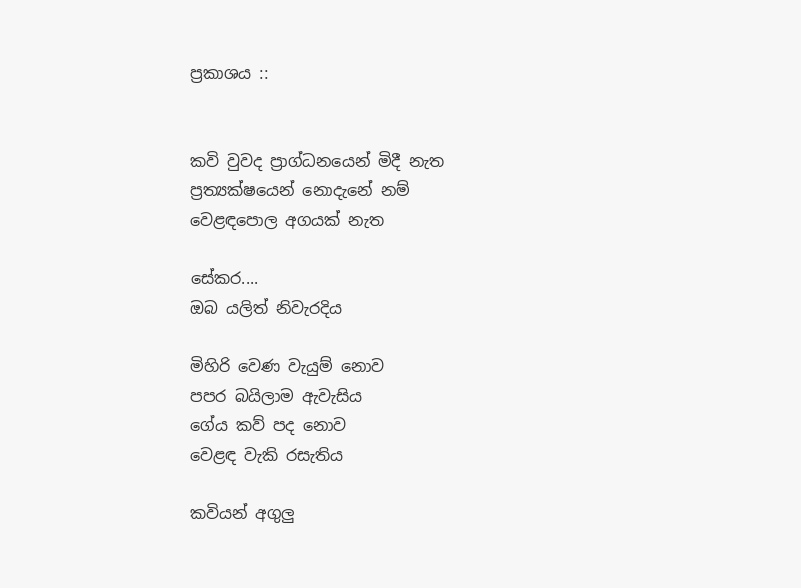ප්‍රකාශය ::


කවි වුවද ප්‍රාග්ධනයෙන් මිදී නැත
ප්‍රත්‍යක්ෂයෙන් නොදැනේ නම්
වෙළඳපොල අගයක් නැත

සේකර....
ඔබ යලිත් නිවැරදිය

මිහිරි වෙණ වැයුම් නොව
පපර බයිලාම ඇවැසිය
ගේය කව් පද නොව
වෙළඳ වැකි රසැතිය

කවියන් අගුලු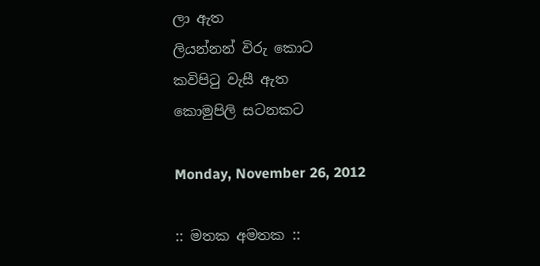ලා ඇත
ලියන්නන් විරු කොට
කවිපිටු වැසී ඇත
කොමුපිලි සටනකට

Monday, November 26, 2012

:: මතක අමතක ::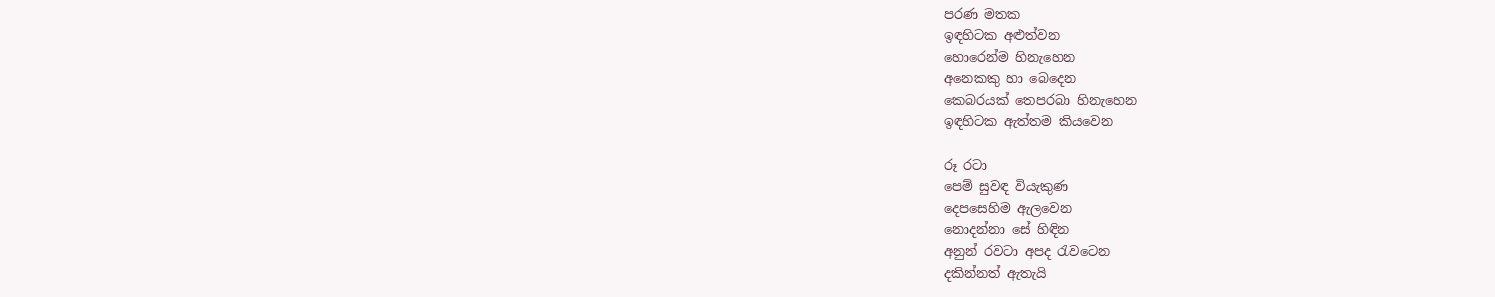පරණ මතක
ඉඳහිටක අළුත්වන
හොරෙන්ම හිනැහෙන
අනෙකකු හා බෙදෙන
කෙබරයක් තෙපරබා හිනැහෙන
ඉඳහිටක ඇත්තම කියවෙන

රූ රටා
පෙම් සුවඳ වියැකුණ
දෙපසෙහිම ඇලවෙන
නොදන්නා සේ හිඳින
අනුන් රවටා අපද රැවටෙන
දකින්නත් ඇතැයි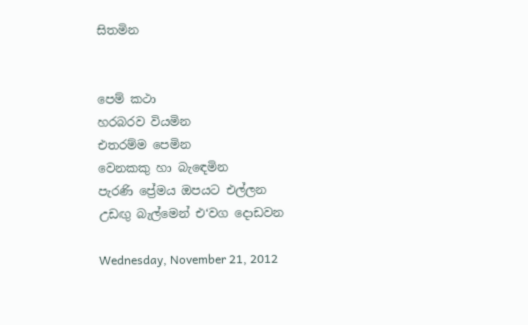සිතමින


පෙම් කථා
හරබරව වියමින
එතරම්ම පෙමින
වෙනකකු හා බැඳෙමින
පැරණි ප්‍රේමය ඔපයට එල්ලන
උඩඟු බැල්මෙන් එ‘වග දොඩවන

Wednesday, November 21, 2012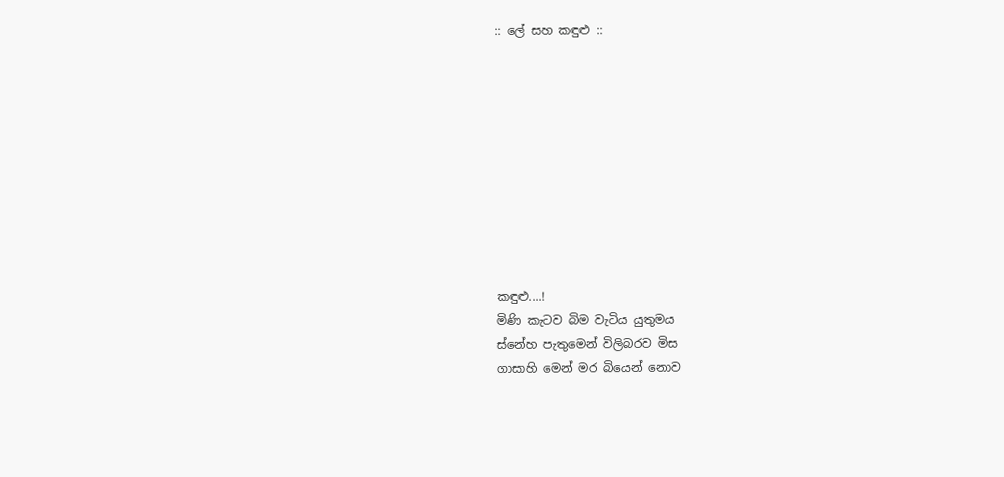:: ලේ සහ කඳුළු ::










කඳුළු....!
මිණි කැටව බිම වැටිය යුතුමය
ස්නේහ පැතුමෙන් විලිබරව මිස
ගාසාහි මෙන් මර බියෙන් නොව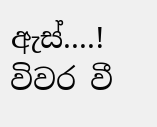ඇස්....!
විවර වී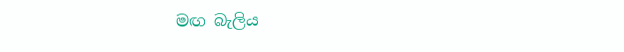මඟ බැලිය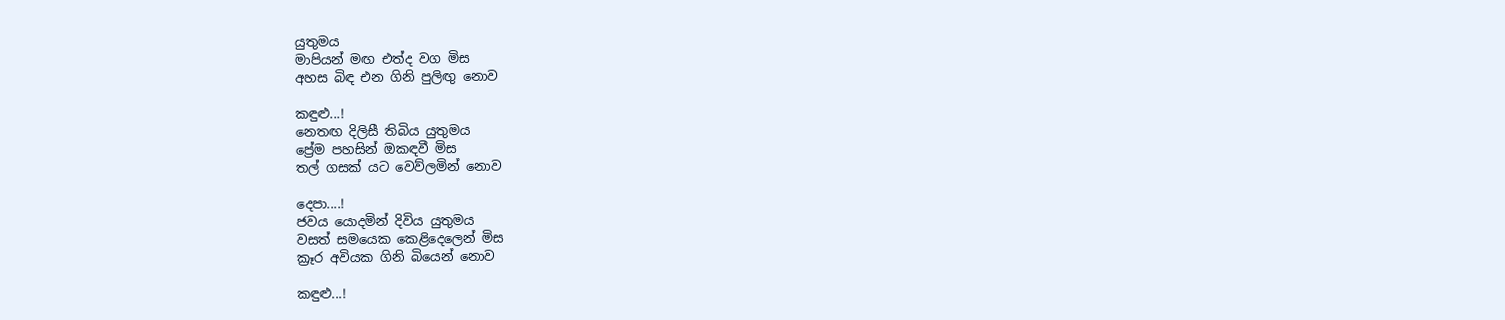යුතුමය
මාපියන් මඟ එත්ද වග මිස
අහස බිඳ එන ගිනි පුලිඟු නොව

කඳුළු...!
නෙතඟ දිලිසී තිබිය යුතුමය
ප්‍රේම පහසින් ඔකඳවී මිස
තල් ගසක් යට වෙව්ලමින් නොව

දෙපා....!
ජවය යොදමින් දිවිය යුතුමය
වසත් සමයෙක කෙළිදෙලෙන් මිස
ක්‍රෑර අවියක ගිනි බියෙන් නොව

කඳුළු...!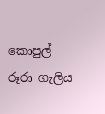කොපුල් රූරා ගැලිය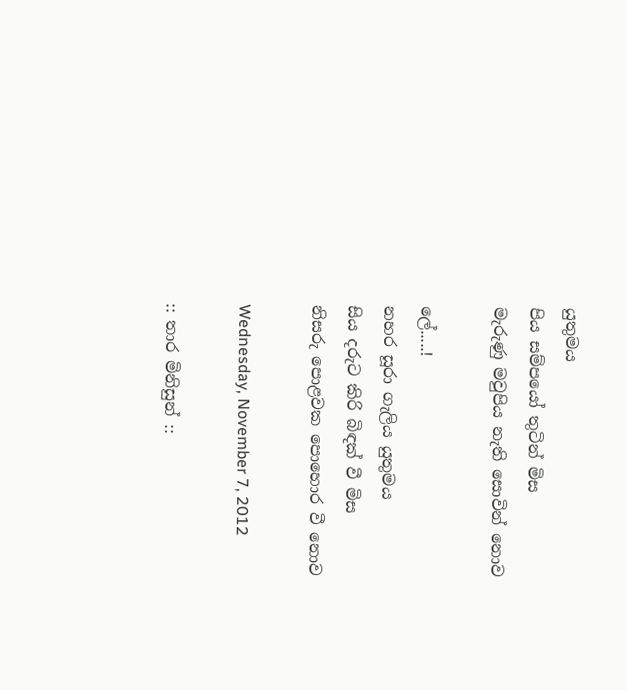යුතුමය
පිය සම්පයෝ තුටින් මිස
මැරුණු මවුපිය නැති සොවින් නොව

ලේ.....!
නහර සූරා ගැලිය යුතුමය
සිය දරුට කිරි බිඳක් වී මිස
නිසරු පොළවක පොහොර වී නොව

Wednesday, November 7, 2012

:: තාර මිනිසුන් ::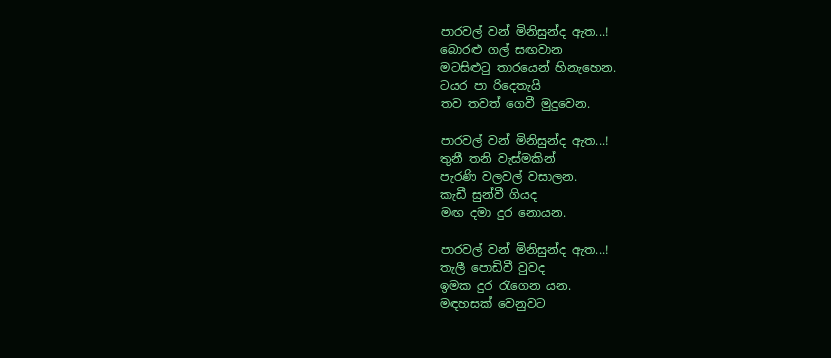පාරවල් වන් මිනිසුන්ද ඇත...!
බොරළු ගල් සඟවාන
මටසිළුටු තාරයෙන් හිනැහෙන.
ටයර පා රිදෙතැයි
තව තවත් ගෙවී මුදුවෙන.

පාරවල් වන් මිනිසුන්ද ඇත...!
තුනී තනි වැස්මකින්
පැරණි වලවල් වසාලන.
කැඩී සුන්වී ගියද
මඟ දමා දුර නොයන.

පාරවල් වන් මිනිසුන්ද ඇත...!
තැලී පොඩිවී වුවද
ඉමක දුර රැගෙන යන.
මඳහසක් වෙනුවට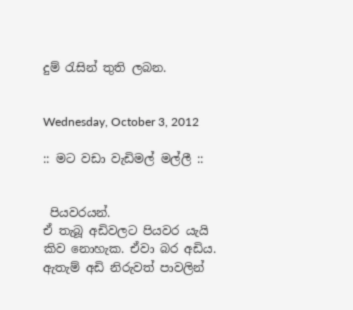දුම් රැසින් තුති ලබන.


Wednesday, October 3, 2012

:: මට වඩා වැඩිමල් මල්ලී ::


 පියවරයන්.
ඒ තැබූ අඩිවලට පියවර යැයි කිව නොහැක. ඒවා බර අඩිය.
ඇතැම් අඩි නිරුවත් පාවලින්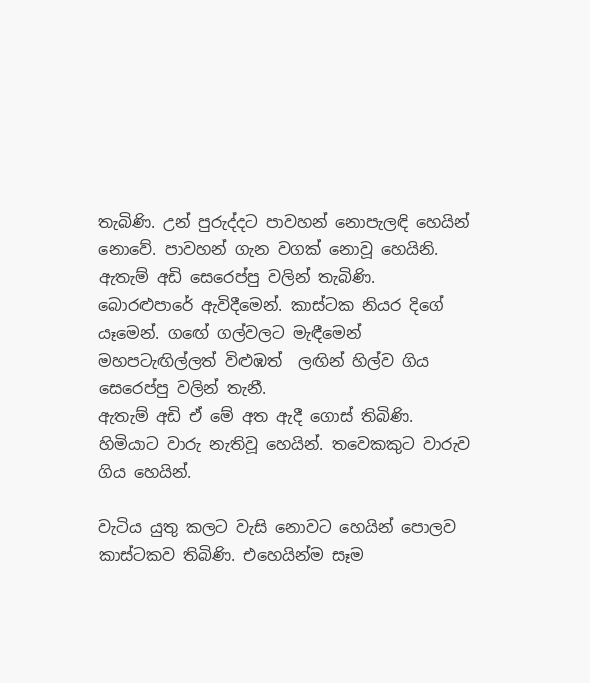තැබිණි. උන් පුරුද්දට පාවහන් නොපැලඳි හෙයින් නොවේ. පාවහන් ගැන වගක් නොවූ හෙයිනි.
ඇතැම් අඩි සෙරෙප්පු වලින් තැබිණි. බොරළුපාරේ ඇවිදීමෙන්. කාස්ටක නියර දිගේ යෑමෙන්. ගඟේ ගල්වලට මැඳීමෙන් මහපටැඟිල්ලත් විළුඹත්  ලඟින් හිල්ව ගිය සෙරෙප්පු වලින් තැනී.
ඇතැම් අඩි ඒ මේ අත ඇදී ගොස් තිබිණි. හිමියාට වාරු නැතිවූ හෙයින්. තවෙකකුට වාරුව ගිය හෙයින්.

වැටිය යුතු කලට වැසි නොවට හෙයින් පොලව කාස්ටකව තිබිණි. එහෙයින්ම සෑම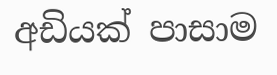අඩියක් පාසාම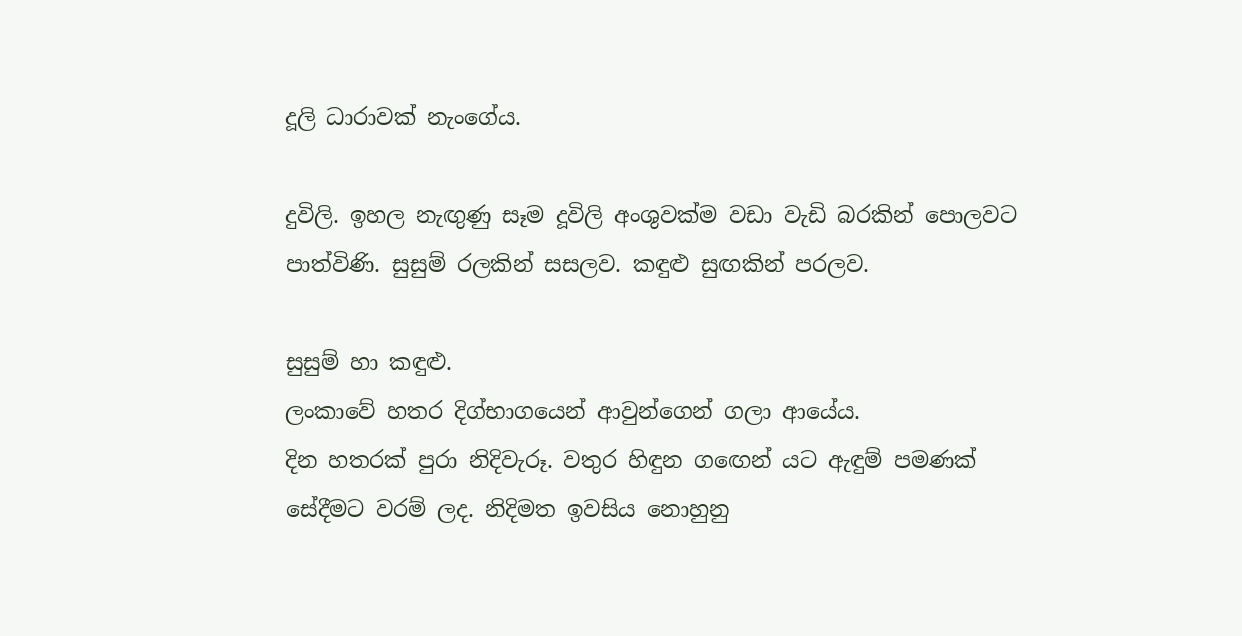දූලි ධාරාවක් නැංගේය.

දුවිලි. ඉහල නැඟුණු සෑම දූවිලි අංශුවක්ම වඩා වැඩි බරකින් පොලවට පාත්විණි. සුසුම් රලකින් සසලව. කඳුළු සුඟකින් පරලව.

සුසුම් හා කඳුළු.
ලංකාවේ හතර දිග්භාගයෙන් ආවුන්ගෙන් ගලා ආයේය.
දින හතරක් පුරා නිදිවැරූ. වතුර හිඳුන ගඟෙන් යට ඇඳුම් පමණක් සේදීමට වරම් ලද. නිදිමත ඉවසිය නොහුනු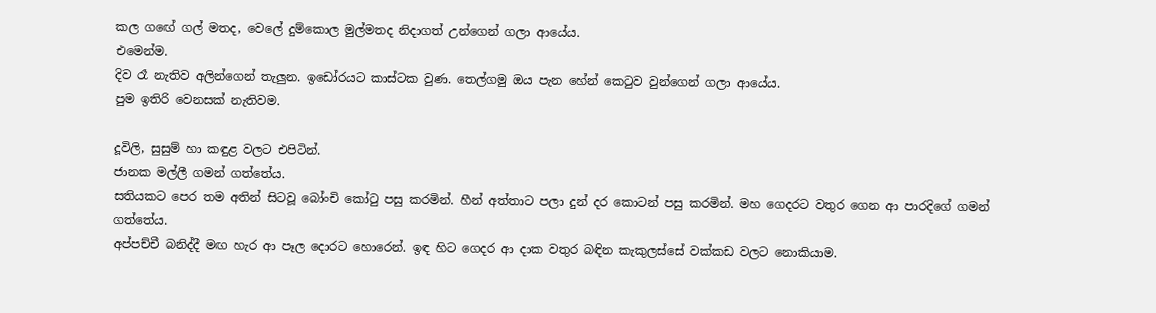කල ගඟේ ගල් මතද, වෙලේ දුම්කොල මුල්මතද නිදාගත් උන්ගෙන් ගලා ආයේය.
එමෙන්ම.
දිව රෑ නැතිව අලින්ගෙන් තැලුන. ඉඩෝරයට කාස්ටක වුණ. තෙල්ගමු ඔය පැන හේන් කෙටුව වුන්ගෙන් ගලා ආයේය.
පුම ඉතිරි වෙනසක් නැතිවම.

දූවිලි, සුසුම් හා කඳුළ වලට එපිටින්.
ජානක මල්ලී ගමන් ගත්තේය.
සතියකට පෙර තම අතින් සිටවූ බෝංචි කෝටු පසු කරමින්. හීන් අත්තාට පලා දුන් දර කොටන් පසු කරමින්. මහ ගෙදරට වතුර ගෙන ආ පාරදිගේ ගමන් ගත්තේය.
අප්පච්චී බනිද්දී මඟ හැර ආ පෑල දොරට හොරෙන්. ඉඳ හිට ගෙදර ආ දාක වතුර බඳින කැකුලස්සේ වක්කඩ වලට නොකියාම.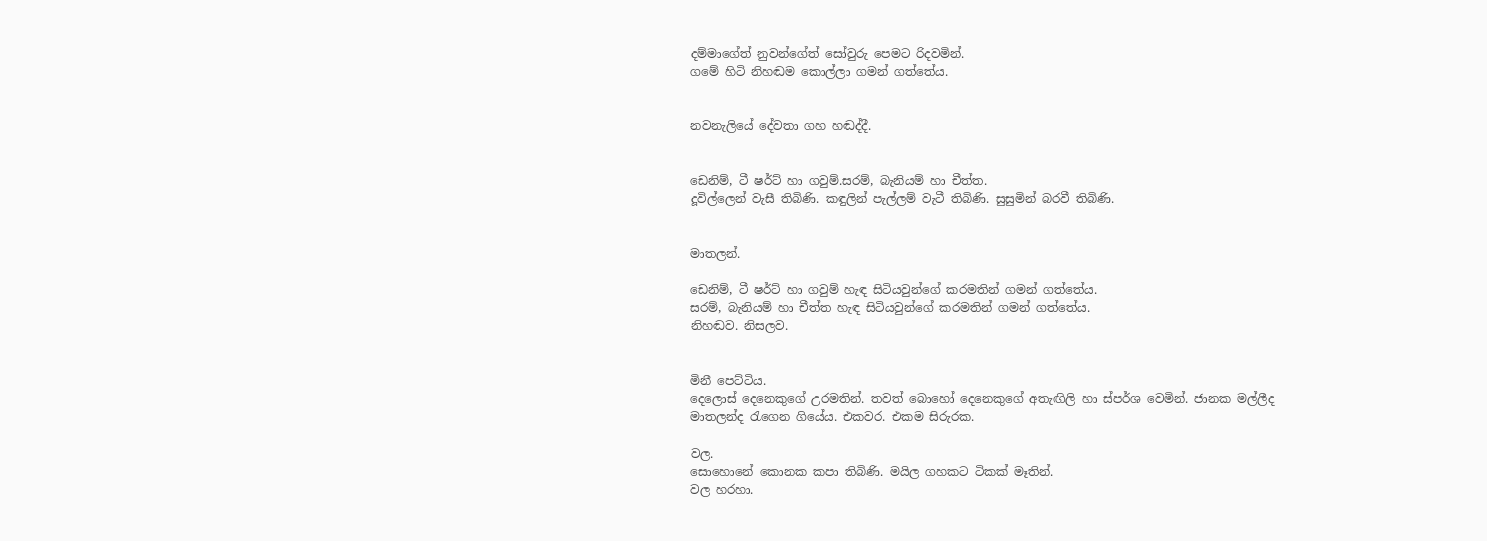දම්මාගේත් නුවන්ගේත් සෝවුරු පෙමට රිදවමින්.
ගමේ හිටි නිහඬම කොල්ලා ගමන් ගත්තේය.


නවනැලියේ දේවතා ගහ හඬද්දී.


ඩෙනිම්, ටී ෂර්ට් හා ගවුම්.සරම්, බැනියම් හා චීත්ත.
දූවිල්ලෙන් වැසී තිබිණි. කඳුලින් පැල්ලම් වැටී තිබිණි. සුසුමින් බරවී තිබිණි.


මාතලන්.

ඩෙනිම්, ටී ෂර්ට් හා ගවුම් හැඳ සිටියවුන්ගේ කරමතින් ගමන් ගත්තේය.
සරම්, බැනියම් හා චීත්ත හැඳ සිටියවුන්ගේ කරමතින් ගමන් ගත්තේය.
නිහඬව. නිසලව.


මිනී පෙට්ටිය.
දෙලොස් දෙනෙකුගේ උරමතින්. තවත් බොහෝ දෙනෙකුගේ අතැඟිලි හා ස්පර්ශ වෙමින්. ජානක මල්ලීද මාතලන්ද රැගෙන ගියේය. එකවර. එකම සිරුරක.

වල.
සොහොනේ කොනක කපා තිබිණි. මයිල ගහකට ටිකක් මෑතින්.
වල හරහා.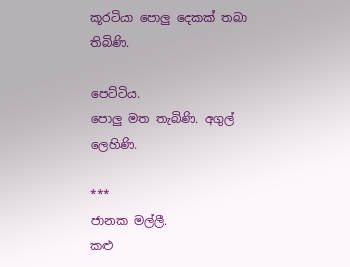කූරටියා පොලු දෙකක් තබා තිබිණි.

පෙට්ටිය.
පොලු මත තැබිණි. අගුල් ලෙහිණි.

***
ජානක මල්ලී.
කළු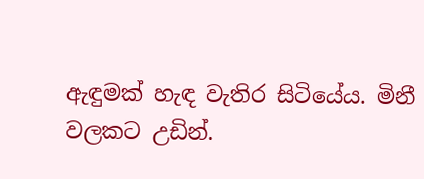ඇඳුමක් හැඳ වැතිර සිටියේය. මිනී වලකට උඩින්.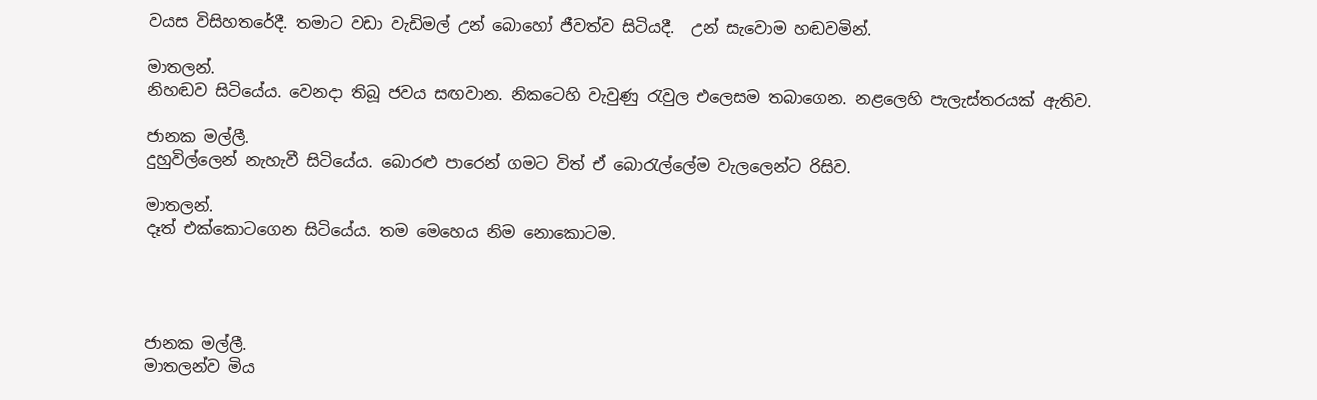වයස විසිහතරේදී. තමාට වඩා වැඩිමල් උන් බොහෝ ජීවත්ව සිටියදී.  උන් සැවොම හඬවමින්.

මාතලන්.
නිහඬව සිටියේය. වෙනදා තිබූ ජවය සඟවාන. නිකටෙහි වැවුණු රැවුල එලෙසම තබාගෙන. නළලෙහි පැලැස්තරයක් ඇතිව.

ජානක මල්ලී.
දුහුවිල්ලෙන් නැහැවී සිටියේය. බොරළු පාරෙන් ගමට විත් ඒ බොරැල්ලේම වැලලෙන්ට රිසිව.

මාතලන්.
දෑත් එක්කොටගෙන සිටියේය. තම මෙහෙය නිම නොකොටම.




ජානක මල්ලී.
මාතලන්ව මිය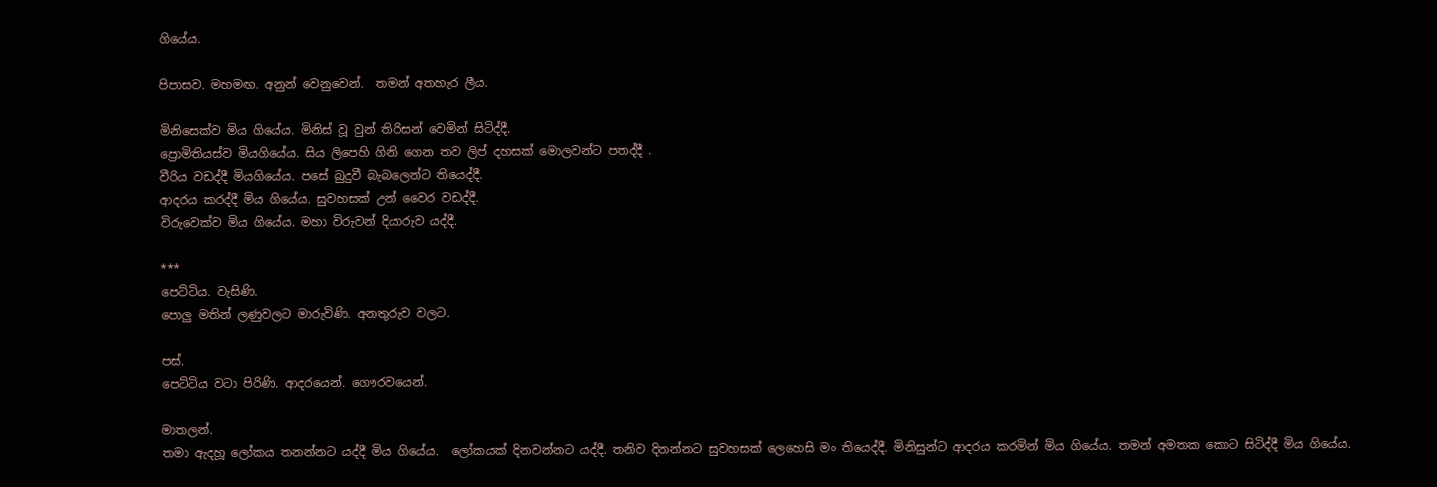ගියේය.

පිපාසව. මහමඟ. අනුන් වෙනුවෙන්.  තමන් අතහැර ලීය.

මිනිසෙක්ව මිය ගියේය. මිනිස් වූ වුන් තිරිසන් වෙමින් සිටිද්දී.
ප්‍රොමිතියස්ව මියගියේය. සිය ලිපෙහි ගිනි ගෙන තව ලිප් දහසක් මොලවන්ට පතද්දී .
වීරිය වඩද්දී මියගියේය. පසේ බුදුවී බැබලෙන්ට තියෙද්දී.
ආදරය කරද්දී මිය ගියේය. සුවහසක් උන් වෛර වඩද්දී.
විරුවෙක්ව මිය ගියේය. මහා විරුවන් දියාරුව යද්දී.

***
පෙට්ටිය. වැසිණි.
පොලු මතින් ලණුවලට මාරුවිණි. අනතුරුව වලට.

පස්.
පෙට්ටිය වටා පිරිණි. ආදරයෙන්. ගෞරවයෙන්.

මාතලන්.
තමා ඇදහූ ලෝකය තනන්නට යද්දී මිය ගියේය.  ලෝකයක් දිනවන්නට යද්දී. තනිව දිනන්නට සුවහසක් ලෙහෙසි මං තියෙද්දී. මිනිසුන්ට ආදරය කරමින් මිය ගියේය. තමන් අමතක කොට සිටිද්දී මිය ගියේය.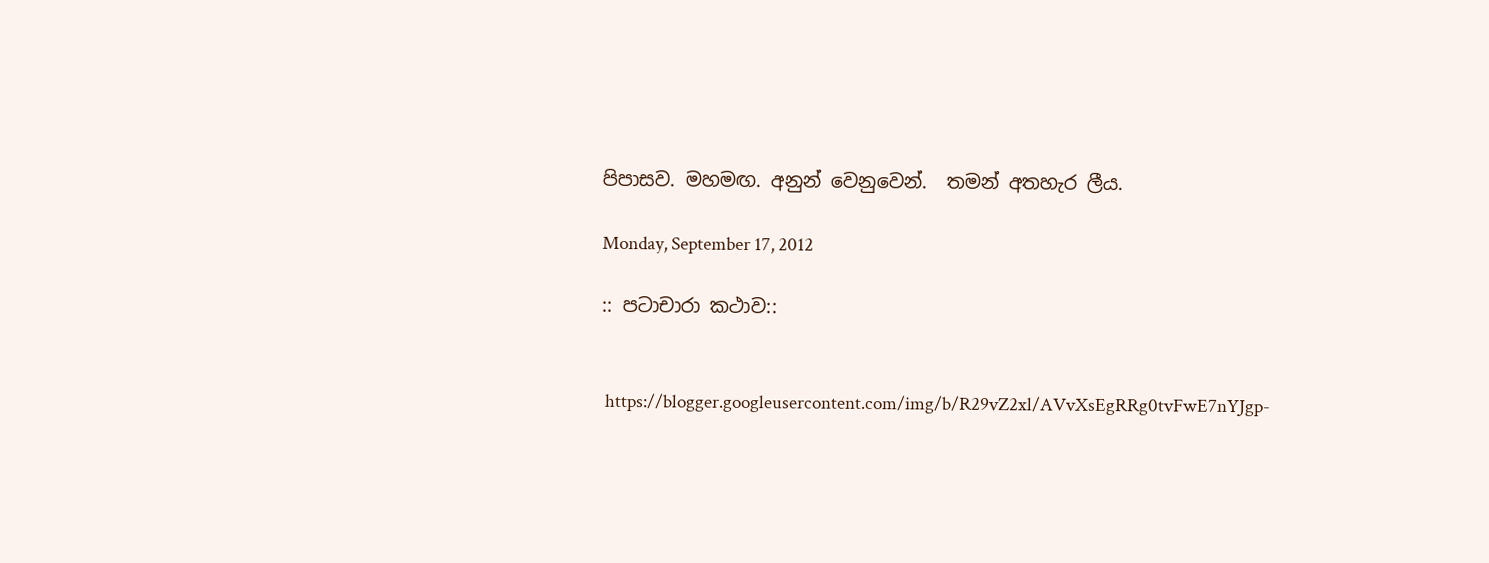පිපාසව. මහමඟ. අනුන් වෙනුවෙන්.  තමන් අතහැර ලීය.

Monday, September 17, 2012

:: පටාචාරා කථාව::


 https://blogger.googleusercontent.com/img/b/R29vZ2xl/AVvXsEgRRg0tvFwE7nYJgp-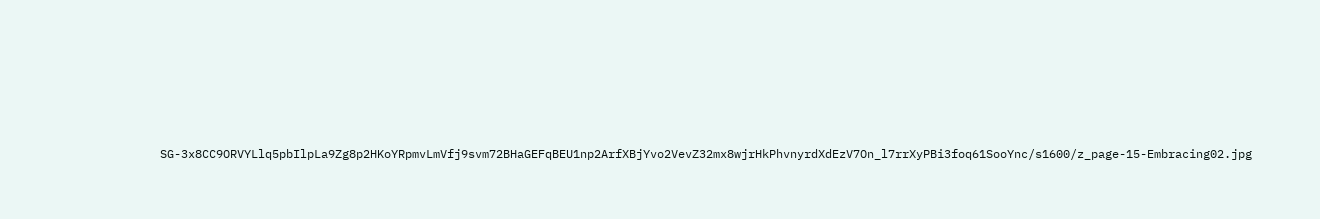SG-3x8CC9ORVYLlq5pbIlpLa9Zg8p2HKoYRpmvLmVfj9svm72BHaGEFqBEU1np2ArfXBjYvo2VevZ32mx8wjrHkPhvnyrdXdEzV7On_l7rrXyPBi3foq61SooYnc/s1600/z_page-15-Embracing02.jpg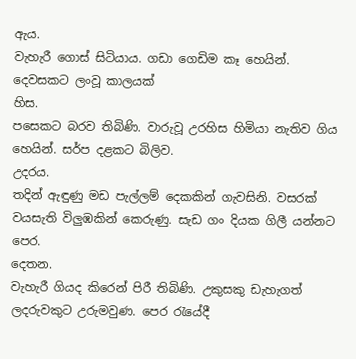ඇය.
වැහැරී ගොස් සිටියාය. ගඩා ගෙඩිම කෑ හෙයින්. දෙවසකට ලංවූ කාලයක්
හිස.
පසෙකට බරව තිබිණි. වාරුවූ උරහිස හිමියා නැතිව ගිය හෙයින්. සර්ප දළකට බිලිව.
උදරය.
තදින් ඇඳුණු මඩ පැල්ලම් දෙකකින් ගැවසිනි. වසරක් වයසැති විලුඹකින් කෙරුණු. සැඩ ගං දියක ගිලී යන්නට පෙර.
දෙතන.
වැහැරී ගියද කිරෙන් පිරී තිබිණි. උකුසකු ඩැහැගත් ලදරුවකුට උරුමවුණ. පෙර රැයේදී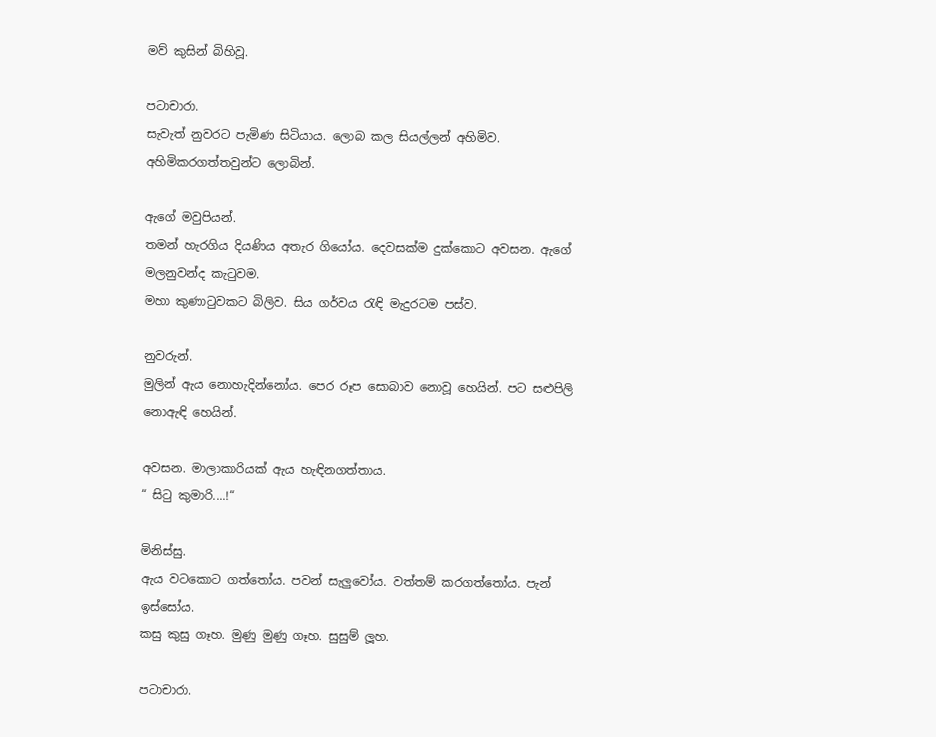මව් කුසින් බිහිවූ.

පටාචාරා.
සැවැත් නුවරට පැමිණ සිටියාය. ලොබ කල සියල්ලන් අහිමිව. අහිමිකරගත්තවුන්ට ලොබින්.

ඇගේ මවුපියන්.
තමන් හැරගිය දියණිය අතැර ගියෝය. දෙවසක්ම දුක්කොට අවසන. ඇගේ මලනුවන්ද කැටුවම.
මහා කුණාටුවකට බිලිව. සිය ගර්වය රැඳි මැදුරටම පස්ව.

නුවරුන්.
මුලින් ඇය නොහැදින්නෝය. පෙර රූප සොබාව නොවූ හෙයින්. පට සළුපිලි නොඇඳි හෙයින්.

අවසන. මාලාකාරියක් ඇය හැඳිනගත්තාය.
“ සිටු කුමාරි....!“

මිනිස්සු.
ඇය වටකොට ගත්තෝය. පවන් සැලුවෝය. වත්තම් කරගත්තෝය. පැන් ඉස්සෝය.
කසු කුසු ගෑහ. මුණු මුණු ගෑහ. සුසුම් ලූහ.

පටාචාරා.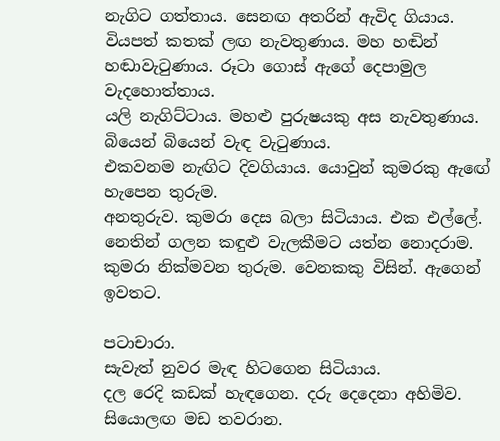නැගිට ගත්තාය. සෙනඟ අතරින් ඇවිද ගියාය.
වියපත් කතක් ලඟ නැවතුණාය. මහ හඬින් හඬාවැටුණාය. රූටා ගොස් ඇගේ දෙපාමුල වැදහොත්තාය.
යලි නැගිට්ටාය. මහළු පුරුෂයකු අස නැවතුණාය. බියෙන් බියෙන් වැඳ වැටුණාය.
එකවනම නැඟිට දිවගියාය. යොවුන් කුමරකු ඇඟේ හැපෙන තුරුම.
අනතුරුව. කුමරා දෙස බලා සිටියාය. එක එල්ලේ. නෙතින් ගලන කඳුළු වැලකීමට යත්න නොදරාම. කුමරා නික්මවන තුරුම. වෙනකකු විසින්. ඇගෙන් ඉවතට.

පටාචාරා.
සැවැත් නුවර මැඳ හිටගෙන සිටියාය.
දල රෙදි කඩක් හැඳගෙන. දරු දෙදෙනා අහිමිව.
සියොලඟ මඩ තවරාන.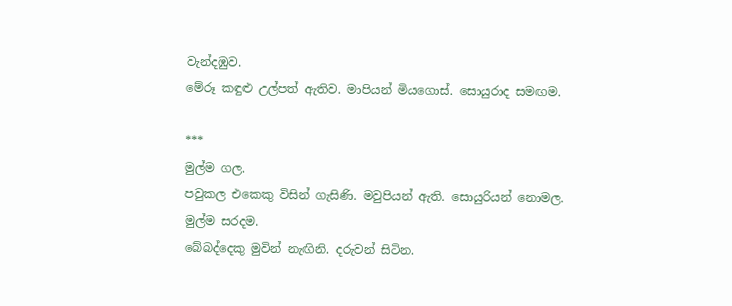වැන්දඹුව.
මේරූ කඳුළු උල්පත් ඇතිව. මාපියන් මියගොස්. සොයුරාද සමඟම.

***
මුල්ම ගල.
පවුකල එකෙකු විසින් ගැසිණි. මවුපියන් ඇති. සොයුරියන් නොමල.
මුල්ම සරදම.
බේබද්දෙකු මුවින් නැඟිනි. දරුවන් සිටින.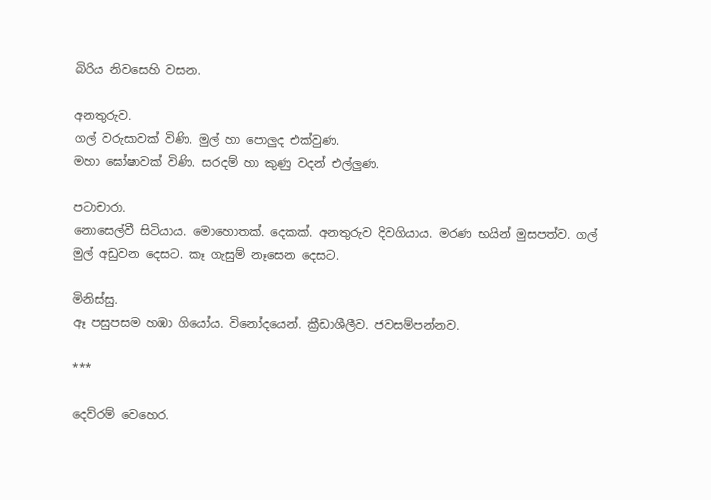බිරිය නිවසෙහි වසන.

අනතුරුව.
ගල් වරුසාවක් විණි. මුල් හා පොලුද එක්වුණ.
මහා ඝෝෂාවක් විණි. සරදම් හා කුණු වදන් එල්ලුණ.

පටාචාරා.
නොසෙල්වී සිටියාය. මොහොතක්. දෙකක්. අනතුරුව දිවගියාය. මරණ භයින් මුසපත්ව. ගල් මුල් අඩුවන දෙසට. කෑ ගැසුම් නෑසෙන දෙසට.

මිනිස්සු.
ඈ පසුපසම හඹා ගියෝය. විනෝදයෙන්. ක්‍රීඩාශීලීව. ජවසම්පන්නව.

***

දෙව්රම් වෙහෙර.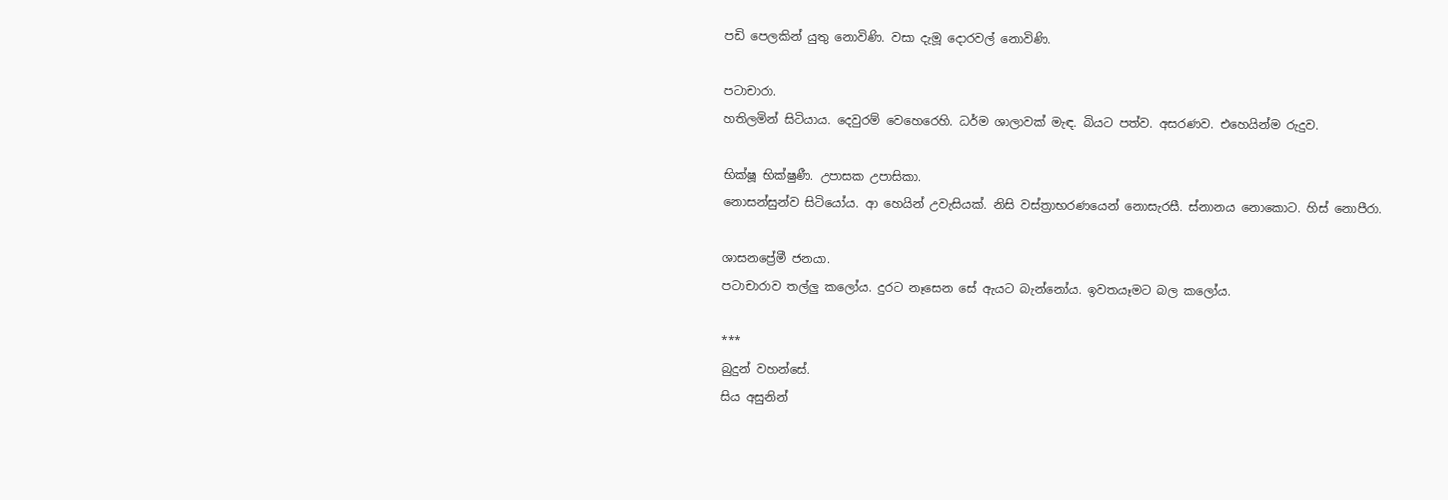පඩි පෙලකින් යුතු නොවිණි. වසා දැමූ දොරවල් නොවිණි.

පටාචාරා.
හතිලමින් සිටියාය. දෙවුරම් වෙහෙරෙහි. ධර්ම ශාලාවක් මැඳ. බියට පත්ව. අසරණව. එහෙයින්ම රුදුව.

භික්ෂූ භික්ෂුණී. උපාසක උපාසිකා.
නොසන්සුන්ව සිටියෝය. ආ හෙයින් උවැසියක්. නිසි වස්ත්‍රාභරණයෙන් නොසැරසී. ස්නානය නොකොට. හිස් නොපීරා.

ශාසනප්‍රේමී ජනයා.
පටාචාරාව තල්ලු කලෝය. දුරට නෑසෙන සේ ඇයට බැන්නෝය. ඉවතයෑමට බල කලෝය.

***
බුදුන් වහන්සේ.
සිය අසුනින්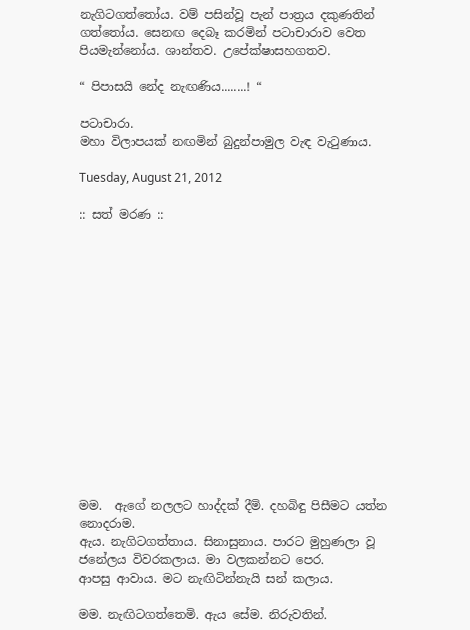නැගිටගත්තෝය. වම් පසින්වූ පැන් පාත්‍රය දකුණතින් ගත්තෝය. සෙනඟ දෙබෑ කරමින් පටාචාරාව වෙත පියමැන්නෝය. ශාන්තව. උපේක්ෂාසහගතව.

“ පිපාසයි නේද නැඟණිය........! “

පටාචාරා.
මහා විලාපයක් නඟමින් බුදුන්පාමුල වැඳ වැටුණාය.

Tuesday, August 21, 2012

:: සත් මරණ ::















මම.  ඇගේ නලලට හාද්දක් දීමි. දහබිඳු පිසීමට යත්න නොදරාම.
ඇය. නැගිටගත්තාය. සිනාසුනාය. පාරට මුහුණලා වූ ජනේලය විවරකලාය. මා වලකන්නට පෙර.
ආපසු ආවාය. මට නැඟිටින්නැයි සන් කලාය.

මම. නැඟිටගත්තෙමි. ඇය සේම. නිරුවතින්.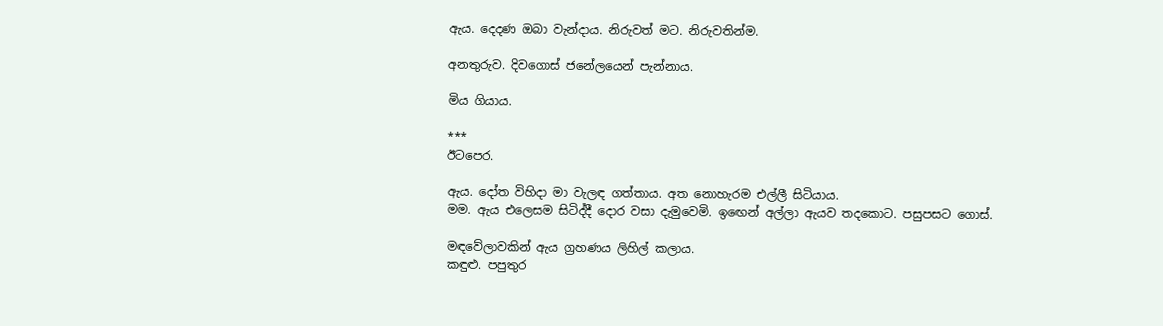ඇය. දෙදණ ඔබා වැන්දාය. නිරුවත් මට. නිරුවතින්ම.

අනතුරුව. දිවගොස් ජනේලයෙන් පැන්නාය.

මිය ගියාය.

***
ඊටපෙර.

ඇය. දෝත විහිදා මා වැලඳ ගත්තාය. අත නොහැරම එල්ලී සිටියාය.
මම. ඇය එලෙසම සිටිද්දී දොර වසා දැමුවෙමි. ඉඟෙන් අල්ලා ඇයව තදකොට. පසුපසට ගොස්.

මඳවේලාවකින් ඇය ග්‍රහණය ලිහිල් කලාය.
කඳුළු. පපුතුර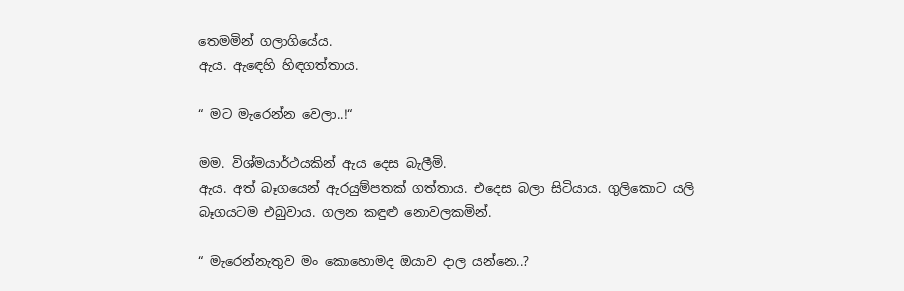තෙමමින් ගලාගියේය.
ඇය. ඇඳෙහි හිඳගත්තාය.

“ මට මැරෙන්න වෙලා..!“

මම. විශ්මයාර්ථයකින් ඇය දෙස බැලීමි.
ඇය. අත් බෑගයෙන් ඇරයුම්පතක් ගත්තාය. එදෙස බලා සිටියාය. ගුලිකොට යලි බෑගයටම එබුවාය. ගලන කඳුළු නොවලකමින්.

“ මැරෙන්නැතුව මං කොහොමද ඔයාව දාල යන්නෙ..?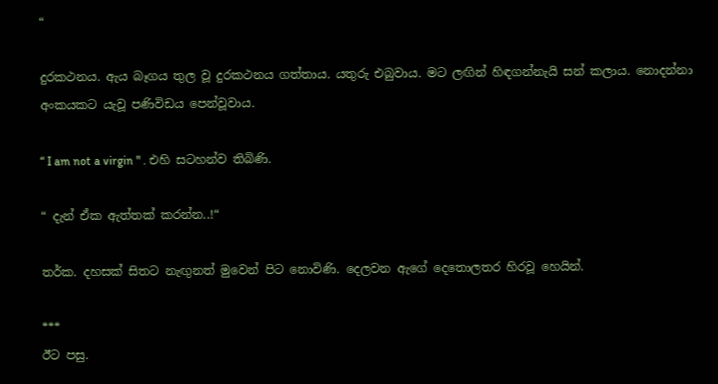“

දුරකථනය. ඇය බෑගය තුල වූ දුරකථනය ගත්තාය. යතුරු එබුවාය. මට ලඟින් හිඳගන්නැයි සන් කලාය. නොදන්නා අංකයකට යැවූ පණිවිඩය පෙන්වූවාය.

“ I am not a virgin " . එහි සටහන්ව තිබිණි.

“ දැන් ඒක ඇත්තක් කරන්න..!“

තර්ක. දහසක් සිතට නැඟුනත් මුවෙන් පිට නොවිණි. දෙලවන ඇගේ දෙතොලතර හිරවූ හෙයින්.

***
ඊට පසු.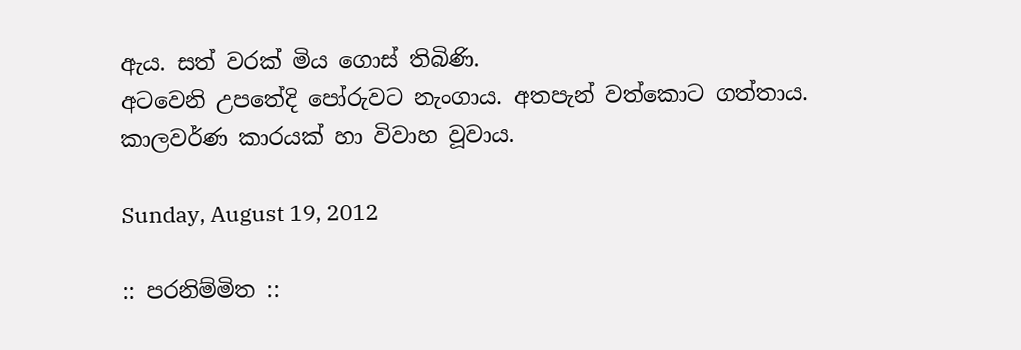ඇය. සත් වරක් මිය ගොස් තිබිණි.
අටවෙනි උපතේදි පෝරුවට නැංගාය. අතපැන් වත්කොට ගත්තාය.
කාලවර්ණ කාරයක් හා විවාහ වූවාය.

Sunday, August 19, 2012

:: පරනිම්මිත ::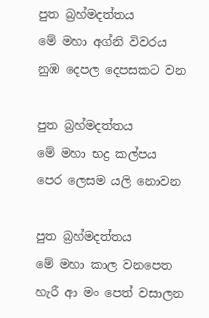පුත බ්‍රහ්මදත්තය
මේ මහා අග්නි විවරය
නුඹ දෙපල දෙපසකට වන

පුත බ්‍රහ්මදත්තය
මේ මහා භද්‍ර කල්පය
පෙර ලෙසම යලි නොවන

පුත බ්‍රහ්මදත්තය
මේ මහා කාල වනපෙත
හැරී ආ මං පෙත් වසාලන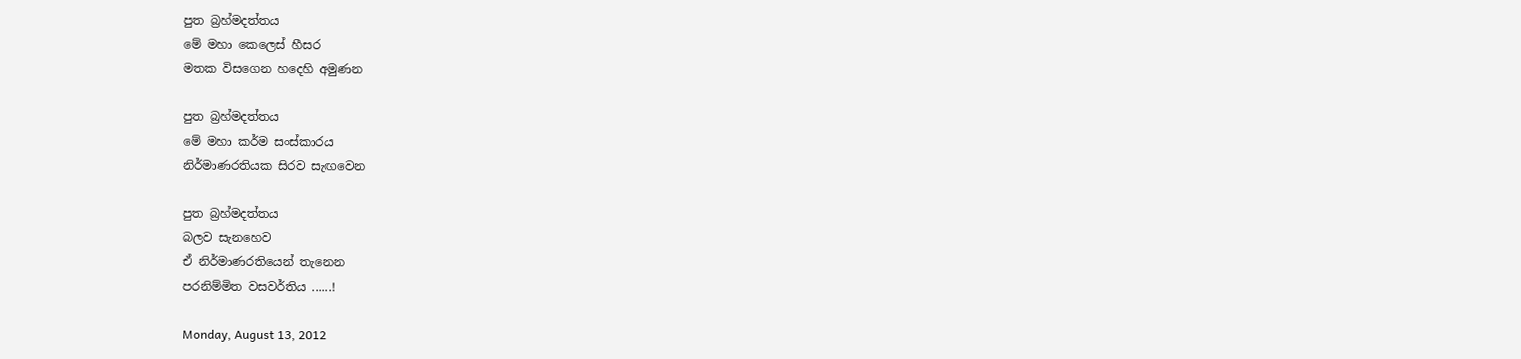පුත බ්‍රහ්මදත්තය
මේ මහා කෙලෙස් හීසර
මතක විසගෙන හදෙහි අමුණන

පුත බ්‍රහ්මදත්තය
මේ මහා කර්ම සංස්කාරය
නිර්මාණරතියක සිරව සැඟවෙන

පුත බ්‍රහ්මදත්තය
බලව සැනහෙව
ඒ නිර්මාණරතියෙන් තැනෙන
පරනිම්මිත වසවර්තිය ......!

Monday, August 13, 2012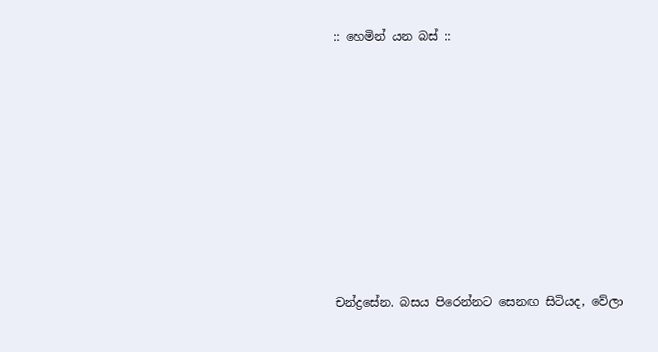:: හෙමින් යන බස් ::










චන්ද්‍රසේන. බසය පිරෙන්නට සෙනඟ සිටියද, වේලා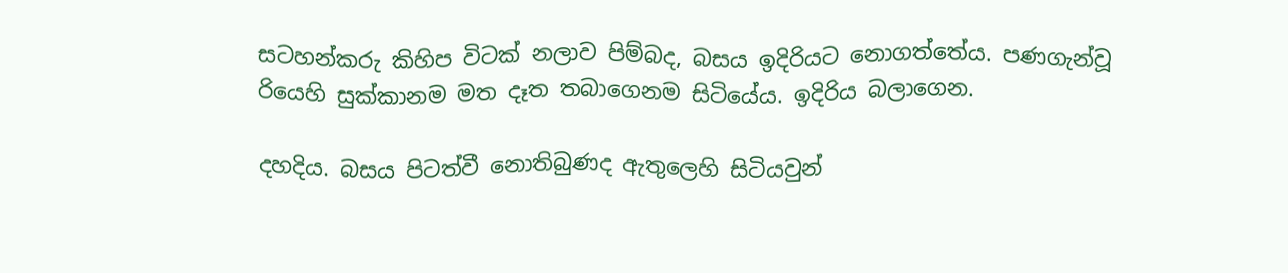සටහන්කරු කිහිප විටක් නලාව පිම්බද, බසය ඉදිරියට නොගත්තේය. පණගැන්වූ රියෙහි සුක්කානම මත දෑත තබාගෙනම සිටියේය. ඉදිරිය බලාගෙන.

දහදිය. බසය පිටත්වී නොතිබුණද ඇතුලෙහි සිටියවුන්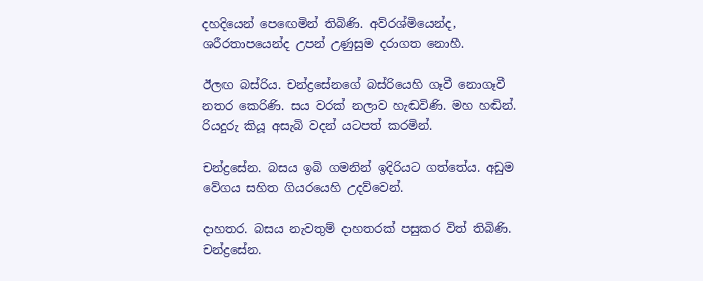දහදියෙන් පෙඟෙමින් තිබිණි. අව්රශ්මියෙන්ද, ශරීරතාපයෙන්ද උපන් උණුසුම දරාගත නොහී.

ඊලඟ බස්රිය. චන්ද්‍රසේනගේ බස්රියෙහි ගෑවී නොගෑවී නතර කෙරිණි. සය වරක් නලාව හැඬවිණි. මහ හඬින්. රියදුරු කියූ අසැබි වදන් යටපත් කරමින්.

චන්ද්‍රසේන. බසය ඉබි ගමනින් ඉදිරියට ගත්තේය. අඩුම වේගය සහිත ගියරයෙහි උදව්වෙන්.

දාහතර. බසය නැවතුම් දාහතරක් පසුකර විත් තිබිණි.
චන්ද්‍රසේන.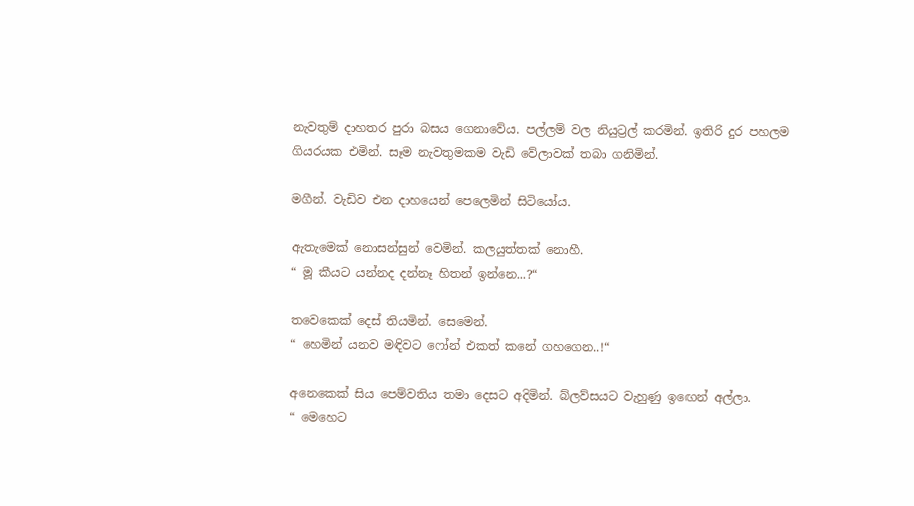නැවතුම් දාහතර පුරා බසය ගෙනාවේය. පල්ලම් වල නියුට්‍රල් කරමින්. ඉතිරි දුර පහලම ගියරයක එමින්. සෑම නැවතුමකම වැඩි වේලාවක් තබා ගනිමින්.

මගීන්. වැඩිව එන දාහයෙන් පෙලෙමින් සිටියෝය.

ඇතැමෙක් නොසන්සුන් වෙමින්. කලයුත්තක් නොහී.
“ මූ කීයට යන්නද දන්නෑ හිතන් ඉන්නෙ...?“

තවෙකෙක් දෙස් තියමින්. සෙමෙන්.
“ හෙමින් යනව මඳිවට ෆෝන් එකත් කනේ ගහගෙන..!“

අනෙකෙක් සිය පෙම්වතිය තමා දෙසට අදිමින්. බ්ලව්සයට වැහුණු ඉඟෙන් අල්ලා.
“ මෙහෙට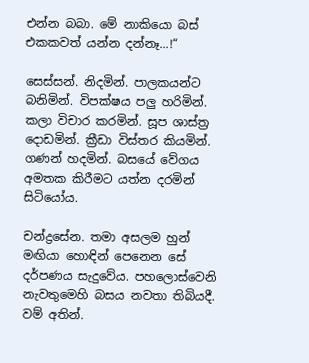එන්න බබා. මේ නාකියො බස් එකකවත් යන්න දන්නෑ...!“

සෙස්සන්. නිදමින්. පාලකයන්ට බනිමින්. විපක්ෂය පලු හරිමින්. කලා විචාර කරමින්. සූප ශාස්ත්‍ර දොඩමින්. ක්‍රීඩා විස්තර කියමින්. ගණන් හදමින්. බසයේ වේගය අමතක කිරීමට යත්න දරමින් සිටියෝය.

චන්ද්‍රසේන. තමා අසලම හුන් මඟියා හොඳින් පෙනෙන සේ දර්පණය සැදුවේය. පහලොස්වෙනි නැවතුමෙහි බසය නවතා තිබියදී. වම් අතින්.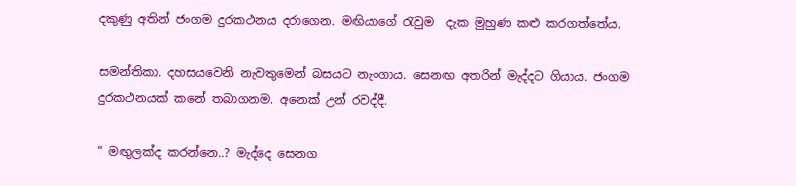දකුණු අතින් ජංගම දුරකථනය දරාගෙන. මඟියාගේ රැවුම  දැක මුහුණ කළු කරගත්තේය.

සමන්තිකා. දහසයවෙනි නැවතුමෙන් බසයට නැංගාය. සෙනඟ අතරින් මැද්දට ගියාය. ජංගම දුරකථනයක් කනේ තබාගනම. අනෙක් උන් රවද්දී.

“ මඟුලක්ද කරන්නෙ..? මැද්දෙ සෙනග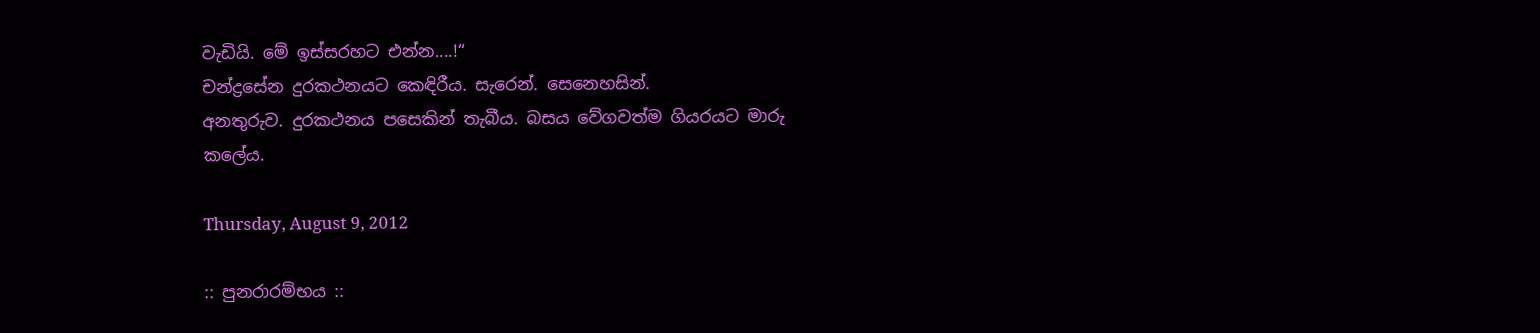වැඩියි. මේ ඉස්සරහට එන්න....!“
චන්ද්‍රසේන දුරකථනයට කෙඳිරීය. සැරෙන්. සෙනෙහසින්.
අනතුරුව. දුරකථනය පසෙකින් තැබීය. බසය වේගවත්ම ගියරයට මාරු කලේය.

Thursday, August 9, 2012

:: පුනරාරම්භය ::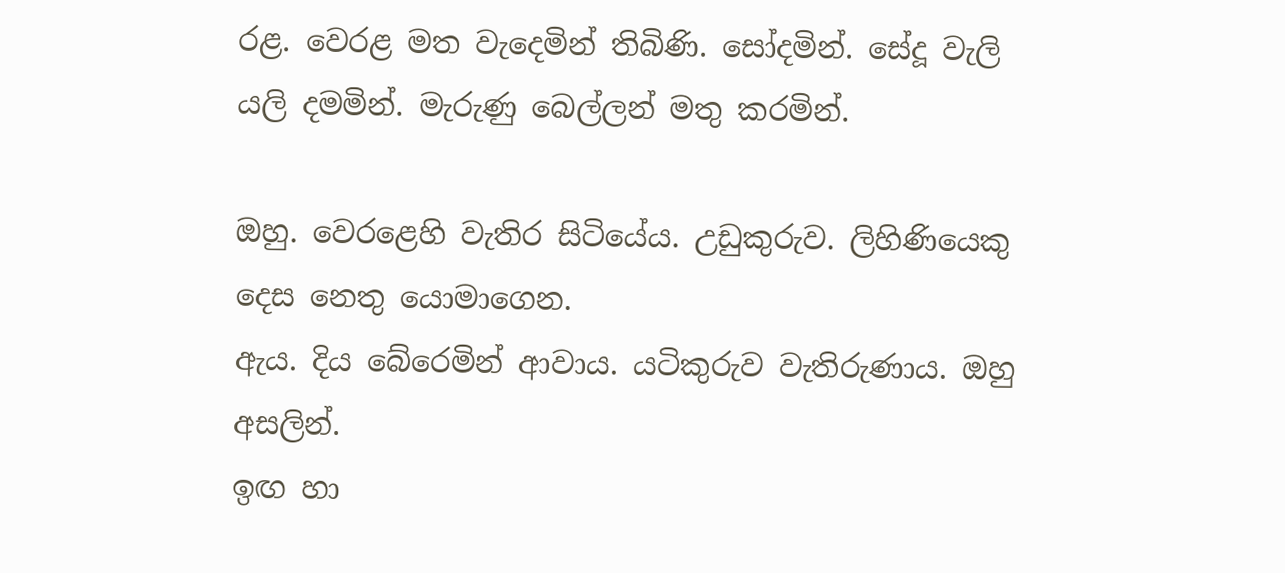රළ. වෙරළ මත වැදෙමින් තිබිණි. සෝදමින්. සේදූ වැලි යලි දමමින්. මැරුණු බෙල්ලන් මතු කරමින්.

ඔහු. වෙරළෙහි වැතිර සිටියේය. උඩුකුරුව. ලිහිණියෙකු දෙස නෙතු යොමාගෙන.
ඇය. දිය බේරෙමින් ආවාය. යටිකුරුව වැතිරුණාය. ඔහු අසලින්.
ඉඟ හා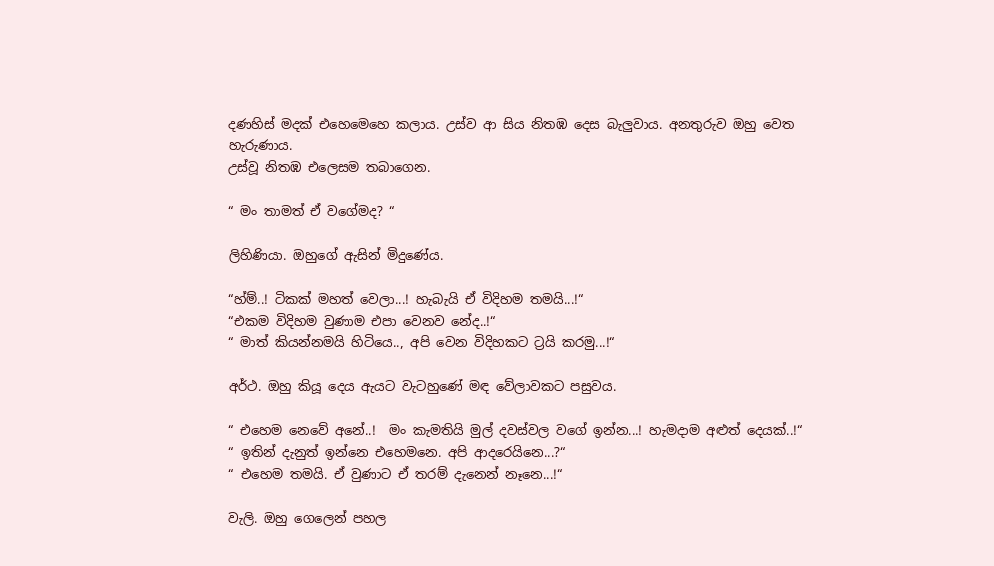දණහිස් මදක් එහෙමෙහෙ කලාය. උස්ව ආ සිය නිතඹ දෙස බැලුවාය. අනතුරුව ඔහු වෙත හැරුණාය.
උස්වූ නිතඹ එලෙසම තබාගෙන.

“ මං තාමත් ඒ වගේමද? “

ලිහිණියා. ඔහුගේ ඇසින් මිදුණේය.

“හ්ම්..! ටිකක් මහත් වෙලා...! හැබැයි ඒ විදිහම තමයි...!“
“එකම විදිහම වුණාම එපා වෙනව නේද..!“
“ මාත් කියන්නමයි හිටියෙ.., අපි වෙන විදිහකට ට්‍රයි කරමු...!“

අර්ථ. ඔහු කියූ දෙය ඇයට වැටහුණේ මඳ වේලාවකට පසුවය.

“ එහෙම නෙවේ අනේ..!  මං කැමතියි මුල් දවස්වල වගේ ඉන්න...! හැමදාම අළුත් දෙයක්..!“
“ ඉතින් දැනුත් ඉන්නෙ එහෙමනෙ. අපි ආදරෙයිනෙ...?“
“ එහෙම තමයි. ඒ වුණාට ඒ තරම් දැනෙන් නෑනෙ...!“

වැලි. ඔහු ගෙලෙන් පහල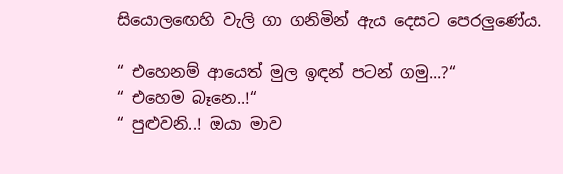සියොලඟෙහි වැලි ගා ගනිමින් ඇය දෙසට පෙරලුණේය.

“ එහෙනම් ආයෙත් මුල ඉඳන් පටන් ගමු...?“
“ එහෙම බෑනෙ..!“
“ පුළුවනි..! ඔයා මාව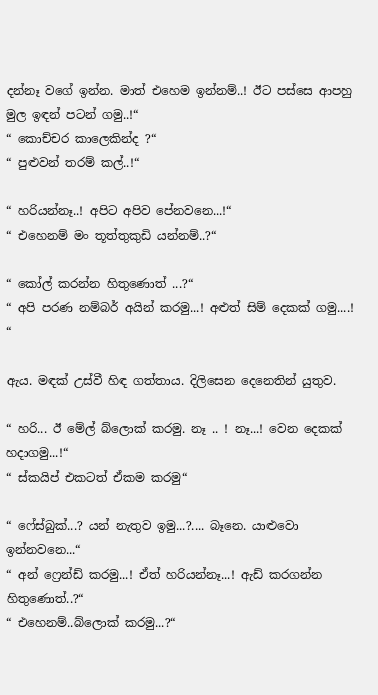දන්නෑ වගේ ඉන්න. මාත් එහෙම ඉන්නම්..! ඊට පස්සෙ ආපහු මුල ඉඳන් පටන් ගමු..!“
“ කොච්චර කාලෙකින්ද ?“
“ පුළුවන් තරම් කල්..!“

“ හරියන්නෑ..! අපිට අපිව පේනවනෙ...!“
“ එහෙනම් මං තූත්තුකුඩි යන්නම්..?“

“ කෝල් කරන්න හිතුණොත් ...?“
“ අපි පරණ නම්බර් අයින් කරමු...! අළුත් සිම් දෙකක් ගමු....! “

ඇය. මඳක් උස්වී හිඳ ගත්තාය. දිලිසෙන දෙනෙතින් යුතුව.

“ හරි... ඊ මේල් බ්ලොක් කරමු. නෑ .. ! නෑ...! වෙන දෙකක් හදාගමු...!“
“ ස්කයිප් එකටත් ඒකම කරමු“

“ ෆේස්බුක්...? යන් නැතුව ඉමු...?.... බෑනෙ. යාළුවො ඉන්නවනෙ...“
“ අන් ෆ්‍රෙන්ඩ් කරමු...! ඒත් හරියන්නෑ...! ඇඩ් කරගන්න හිතුණොත්..?“
“ එහෙනම්..බ්ලොක් කරමු...?“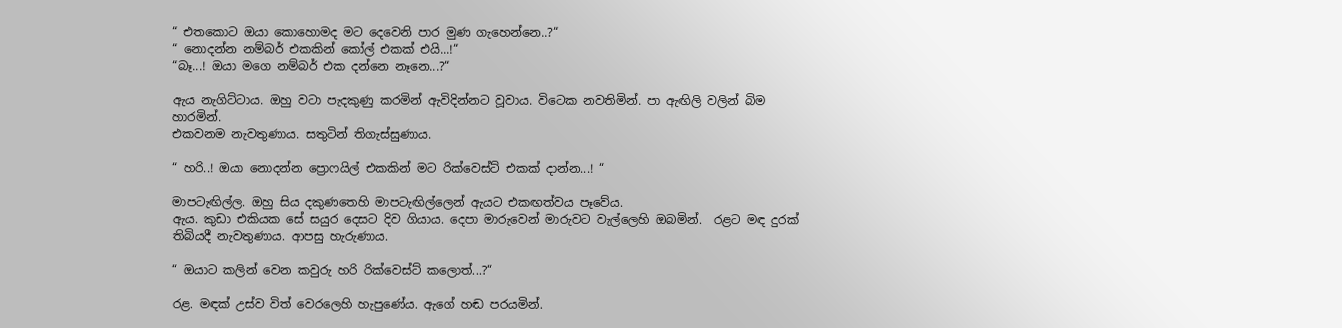“ එතකොට ඔයා කොහොමද මට දෙවෙනි පාර මුණ ගැහෙන්නෙ..?“
“ නොදන්න නම්බර් එකකින් කෝල් එකක් එයි...!“
“බෑ...! ඔයා මගෙ නම්බර් එක දන්නෙ නෑනෙ...?“

ඇය නැගිට්ටාය. ඔහු වටා පැදකුණු කරමින් ඇවිදින්නට වූවාය. විටෙක නවතිමින්. පා ඇඟිලි වලින් බිම හාරමින්.
එකවනම නැවතුණාය. සතුටින් තිගැස්සුණාය.

“ හරි..! ඔයා නොදන්න ප්‍රොෆයිල් එකකින් මට රික්වෙස්ට් එකක් දාන්න...! “

මාපටැඟිල්ල. ඔහු සිය දකුණතෙහි මාපටැඟිල්ලෙන් ඇයට එකඟත්වය පෑවේය.
ඇය. කුඩා එකියක සේ සයුර දෙසට දිව ගියාය. දෙපා මාරුවෙන් මාරුවට වැල්ලෙහි ඔබමින්.  රළට මඳ දුරක් තිබියදී නැවතුණාය. ආපසු හැරුණාය.

“ ඔයාට කලින් වෙන කවුරු හරි රික්වෙස්ට් කලොත්...?“

රළ. මඳක් උස්ව විත් වෙරලෙහි හැපුණේය. ඇගේ හඬ පරයමින්.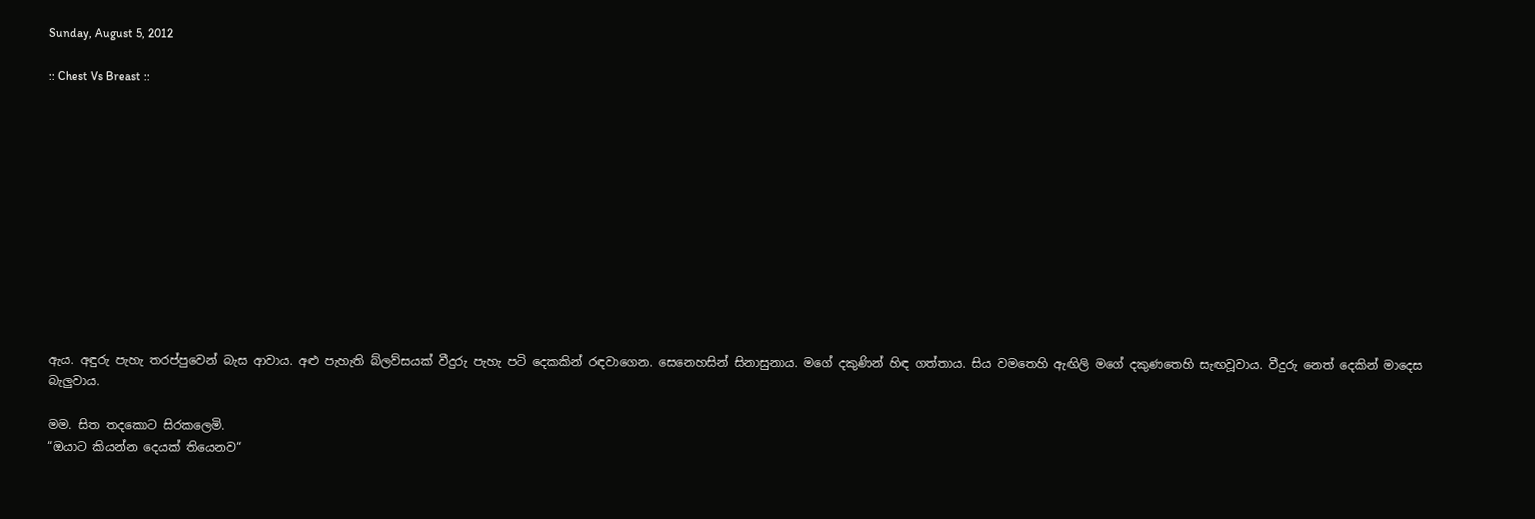Sunday, August 5, 2012

:: Chest Vs Breast ::












ඇය. අඳුරු පැහැ තරප්පුවෙන් බැස ආවාය. අළු පැහැති බ්ලව්සයක් වීදුරු පැහැ පටි දෙකකින් රඳවාගෙන. සෙනෙහසින් සිනාසුනාය. මගේ දකුණින් හිඳ ගත්තාය. සිය වමතෙහි ඇඟිලි මගේ දකුණතෙහි සැඟවූවාය. වීදුරු නෙත් දෙකින් මාදෙස බැලුවාය.

මම. සිත තදකොට සිරකලෙමි.
“ඔයාට කියන්න දෙයක් තියෙනව“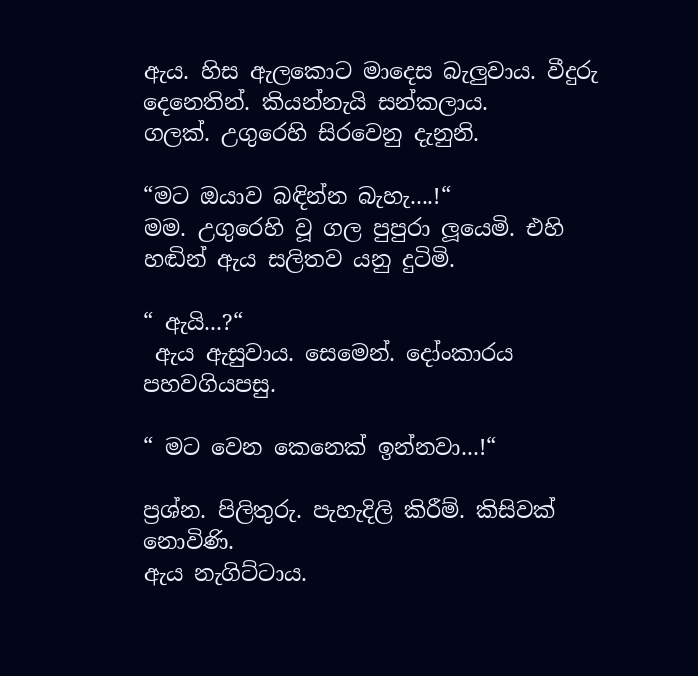ඇය. හිස ඇලකොට මාදෙස බැලුවාය. වීදුරු දෙනෙතින්. කියන්නැයි සන්කලාය.
ගලක්. උගුරෙහි සිරවෙනු දැනුනි.

“මට ඔයාව බඳින්න බැහැ....!“
මම. උගුරෙහි වූ ගල පුපුරා ලූයෙමි. එහි හඬින් ඇය සලිතව යනු දුටිමි.

“ ඇයි...?“
 ඇය ඇසුවාය. සෙමෙන්. දෝංකාරය පහවගියපසු.

“ මට වෙන කෙනෙක් ඉන්නවා...!“

ප්‍රශ්න. පිලිතුරු. පැහැදිලි කිරීම්. කිසිවක් නොවිණි.
ඇය නැගිට්ටාය.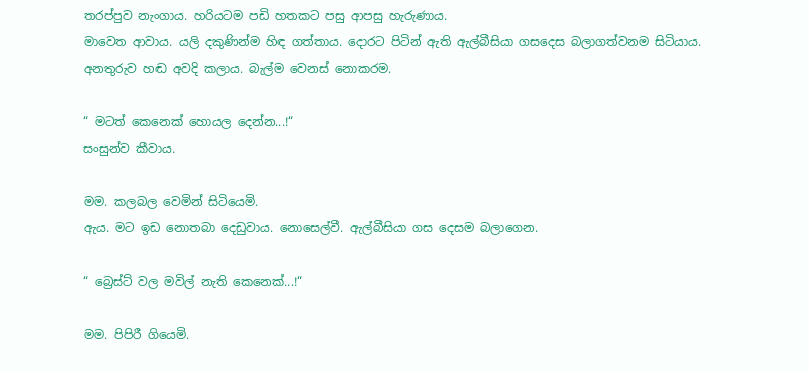තරප්පුව නැංගාය. හරියටම පඩි හතකට පසු ආපසු හැරුණාය.
මාවෙත ආවාය. යලි දකුණින්ම හිඳ ගත්තාය. දොරට පිටින් ඇති ඇල්බීසියා ගසදෙස බලාගත්වනම සිටියාය.
අනතුරුව හඬ අවදි කලාය. බැල්ම වෙනස් නොකරම.

“ මටත් කෙනෙක් හොයල දෙන්න...!“
සංසුන්ව කීවාය.

මම. කලබල වෙමින් සිටියෙමි.
ඇය. මට ඉඩ නොතබා දෙඩුවාය. නොසෙල්වී. ඇල්බීසියා ගස දෙසම බලාගෙන.

“ බ්‍රෙස්ට් වල මවිල් නැති කෙනෙක්...!“

මම. පිපිරී ගියෙමි.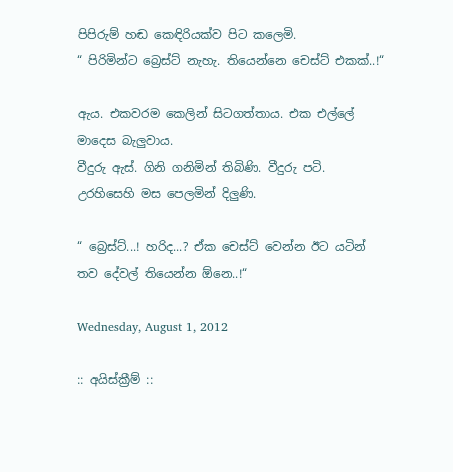පිපිරුම් හඬ කෙඳිරියක්ව පිට කලෙමි.
“ පිරිමින්ට බ්‍රෙස්ට් නැහැ. තියෙන්නෙ චෙස්ට් එකක්..!“

ඇය. එකවරම කෙලින් සිටගත්තාය. එක එල්ලේ මාදෙස බැලුවාය.
වීදුරු ඇස්. ගිනි ගනිමින් තිබිණි. වීදුරු පටි. උරහිසෙහි මස පෙලමින් දිලුණි.

“ බ්‍රෙස්ට්...! හරිද...? ඒක චෙස්ට් වෙන්න ඊට යටින් තව දේවල් තියෙන්න ඕනෙ..!“

Wednesday, August 1, 2012

:: අයිස්ක්‍රීම් ::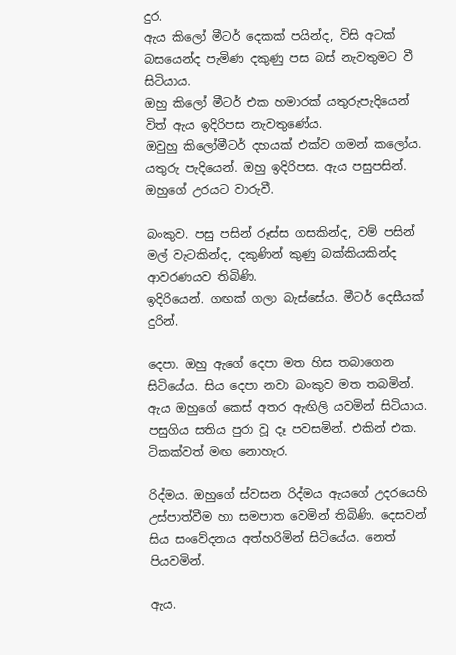දුර.
ඇය කිලෝ මීටර් දෙකක් පයින්ද, විසි අටක් බසයෙන්ද පැමිණ දකුණු පස බස් නැවතුමට වී සිටියාය.
ඔහු කිලෝ මීටර් එක හමාරක් යතුරුපැදියෙන් විත් ඇය ඉදිරිපස නැවතුණේය.
ඔවුහු කිලෝමීටර් දහයක් එක්ව ගමන් කලෝය. යතුරු පැදියෙන්. ඔහු ඉදිරිපස. ඇය පසුපසින්. ඔහුගේ උරයට වාරුවී.

බංකුව. පසු පසින් රූස්ස ගසකින්ද, වම් පසින් මල් වැටකින්ද, දකුණින් කුණු බක්කියකින්ද ආවරණයව තිබිණි.
ඉදිරියෙන්. ගඟක් ගලා බැස්සේය. මීටර් දෙසීයක් දුරින්.

දෙපා. ඔහු ඇගේ දෙපා මත හිස තබාගෙන සිටියේය. සිය දෙපා නවා බංකුව මත තබමින්.
ඇය ඔහුගේ කෙස් අතර ඇඟිලි යවමින් සිටියාය. පසුගිය සතිය පුරා වූ දෑ පවසමින්. එකින් එක. ටිකක්වත් මඟ නොහැර.

රිද්මය. ඔහුගේ ස්වසන රිද්මය ඇයගේ උදරයෙහි උස්පාත්වීම හා සමපාත වෙමින් තිබිණි. දෙසවන් සිය සංවේදනය අත්හරිමින් සිටියේය. නෙත් පියවමින්.

ඇය.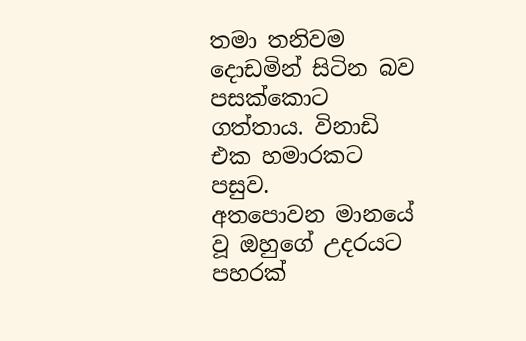තමා තනිවම දොඩමින් සිටින බව පසක්කොට ගත්තාය. විනාඩි එක හමාරකට පසුව.
අතපොවන මානයේ වූ ඔහුගේ උදරයට පහරක්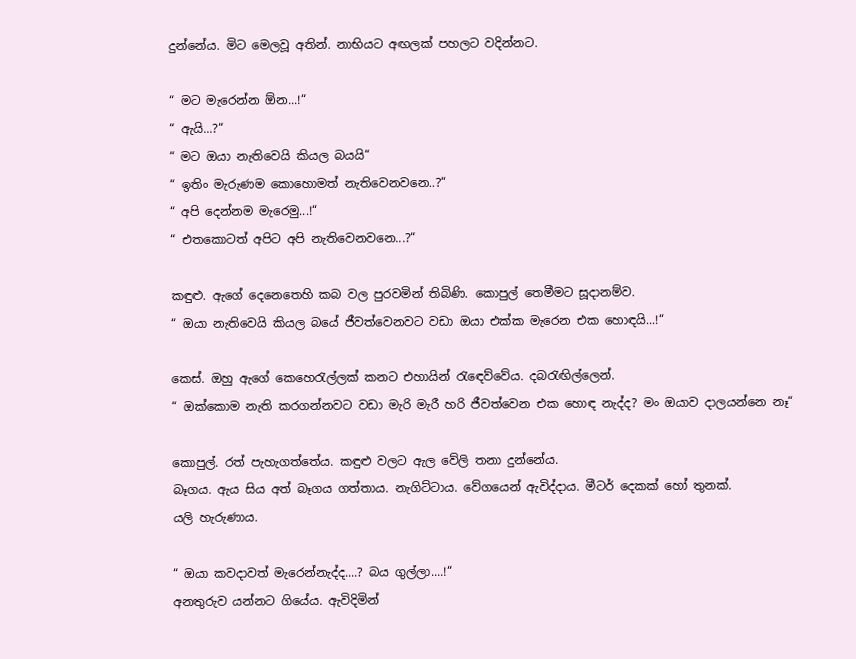දුන්නේය. මිට මෙලවූ අතින්. නාභියට අඟලක් පහලට වදින්නට.

“ මට මැරෙන්න ඕන...!“
“ ඇයි...?“
“ මට ඔයා නැතිවෙයි කියල බයයි“
“ ඉතිං මැරුණම කොහොමත් නැතිවෙනවනෙ..?“
“ අපි දෙන්නම මැරෙමු...!“
“ එතකොටත් අපිට අපි නැතිවෙනවනෙ...?“

කඳුළු. ඇගේ දෙනෙතෙහි කබ වල පුරවමින් තිබිණි. කොපුල් තෙමීමට සූදානම්ව.
“ ඔයා නැතිවෙයි කියල බයේ ජීවත්වෙනවට වඩා ඔයා එක්ක මැරෙන එක හොඳයි...!“

කෙස්. ඔහු ඇගේ කෙහෙරැල්ලක් කනට එහායින් රැඳෙව්වේය. දබරැඟිල්ලෙන්.
“ ඔක්කොම නැති කරගන්නවට වඩා මැරි මැරී හරි ජීවත්වෙන එක හොඳ නැද්ද? මං ඔයාව දාලයන්නෙ නෑ“

කොපුල්. රත් පැහැගත්තේය. කඳුළු වලට ඇල වේලි තනා දුන්නේය.
බෑගය. ඇය සිය අත් බෑගය ගත්තාය. නැගිට්ටාය. වේගයෙන් ඇවිද්දාය. මීටර් දෙකක් හෝ තුනක්.
යලි හැරුණාය.

“ ඔයා කවදාවත් මැරෙන්නැද්ද....? බය ගුල්ලා....!“
අනතුරුව යන්නට ගියේය. ඇවිදිමින්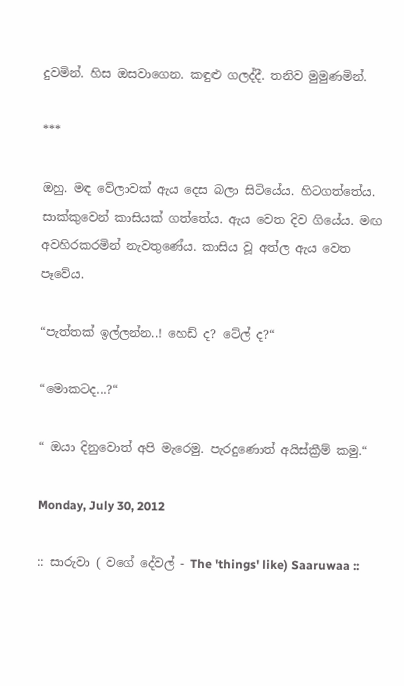දුවමින්. හිස ඔසවාගෙන. කඳුළු ගලද්දී. තනිව මුමුණමින්.

***

ඔහු. මඳ වේලාවක් ඇය දෙස බලා සිටියේය. හිටගත්තේය. සාක්කුවෙන් කාසියක් ගත්තේය. ඇය වෙත දිව ගියේය. මඟ අවහිරකරමින් නැවතුණේය. කාසිය වූ අත්ල ඇය වෙත පෑවේය.

“පැත්තක් ඉල්ලන්න..! හෙඩ් ද? ටේල් ද?“

“මොකටද...?“

“ ඔයා දිනුවොත් අපි මැරෙමු. පැරදුණොත් අයිස්ක්‍රීම් කමු.“

Monday, July 30, 2012

:: සාරුවා ( වගේ දේවල් - The 'things' like) Saaruwaa ::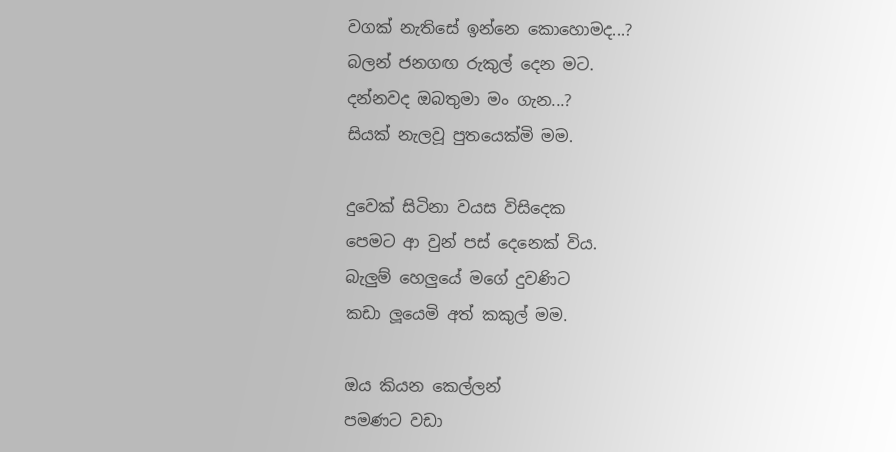වගක් නැතිසේ ඉන්නෙ කොහොමද...?
බලන් ජනගඟ රුකුල් දෙන මට.
දන්නවද ඔබතුමා මං ගැන...?
සියක් නැලවූ පුතයෙක්මි මම.

දුවෙක් සිටිනා වයස විසිදෙක
පෙමට ආ වුන් පස් දෙනෙක් විය.
බැලුම් හෙලුයේ මගේ දුවණිට
කඩා ලූයෙමි අත් කකුල් මම.

ඔය කියන කෙල්ලන්
පමණට වඩා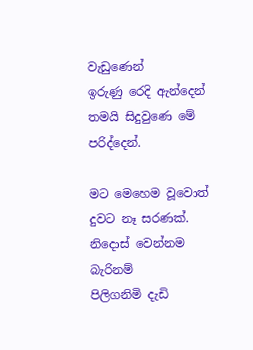වැඩුණෙන්
ඉරුණු රෙදි ඇන්දෙන්
තමයි සිදුවුණෙ මේ පරිද්දෙන්.

මට මෙහෙම වූවොත්
දුවට නෑ සරණක්.
නිදොස් වෙන්නම බැරිනම්
පිලිගනිමි දැඩි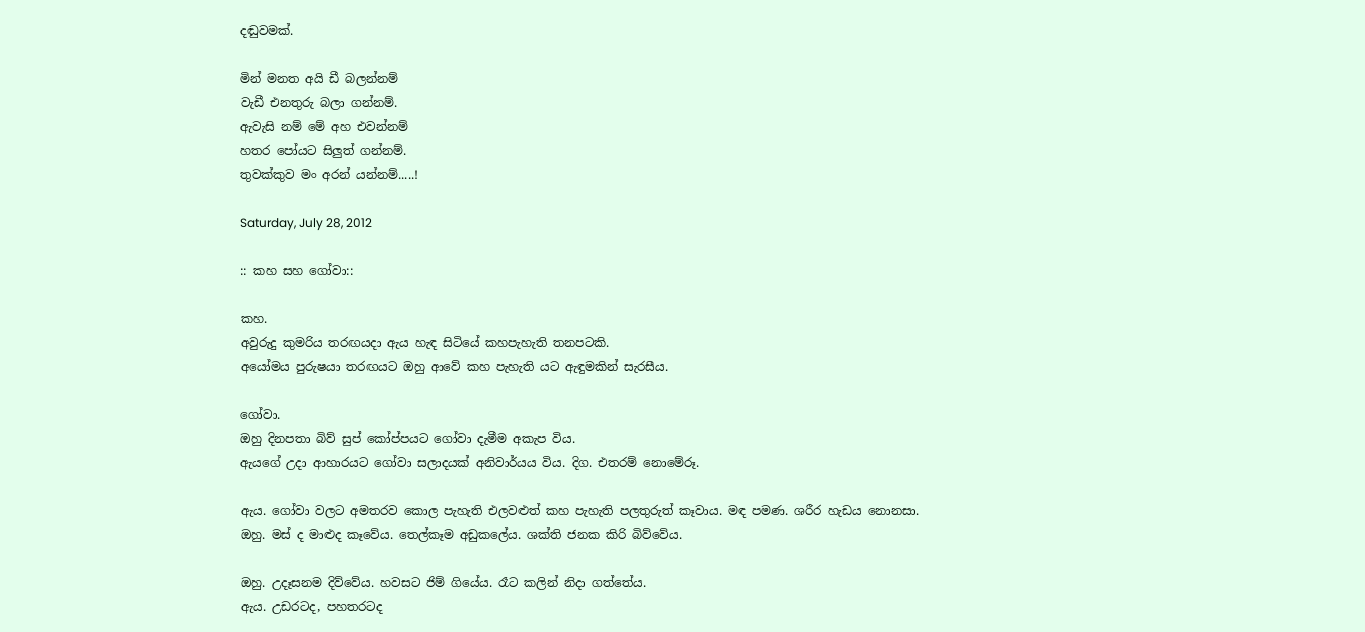දඬුවමක්.

මින් මනත අයි ඩී බලන්නම්
වැඩී එනතුරු බලා ගන්නම්.
ඇවැසි නම් මේ අහ එවන්නම්
හතර පෝයට සිලුත් ගන්නම්.
තුවක්කුව මං අරන් යන්නම්.....!

Saturday, July 28, 2012

:: කහ සහ ගෝවා::

කහ.
අවුරුදු කුමරිය තරඟයදා ඇය හැඳ සිටියේ කහපැහැති තනපටකි.
අයෝමය පුරුෂයා තරඟයට ඔහු ආවේ කහ පැහැති යට ඇඳුමකින් සැරසීය.

ගෝවා.
ඔහු දිනපතා බිව් සුප් කෝප්පයට ගෝවා දැමීම අකැප විය.
ඇයගේ උදා ආහාරයට ගෝවා සලාදයක් අනිවාර්යය විය. දිග. එතරම් නොමේරූ.

ඇය. ගෝවා වලට අමතරව කොල පැහැති එලවළුත් කහ පැහැති පලතුරුත් කෑවාය. මඳ පමණ. ශරීර හැඩය නොනසා.
ඔහු. මස් ද මාළුද කෑවේය. තෙල්කෑම අඩුකලේය. ශක්ති ජනක කිරි බිව්වේය.

ඔහු. උදෑසනම දිව්වේය. හවසට ජිම් ගියේය. රෑට කලින් නිදා ගත්තේය.
ඇය. උඩරටද, පහතරටද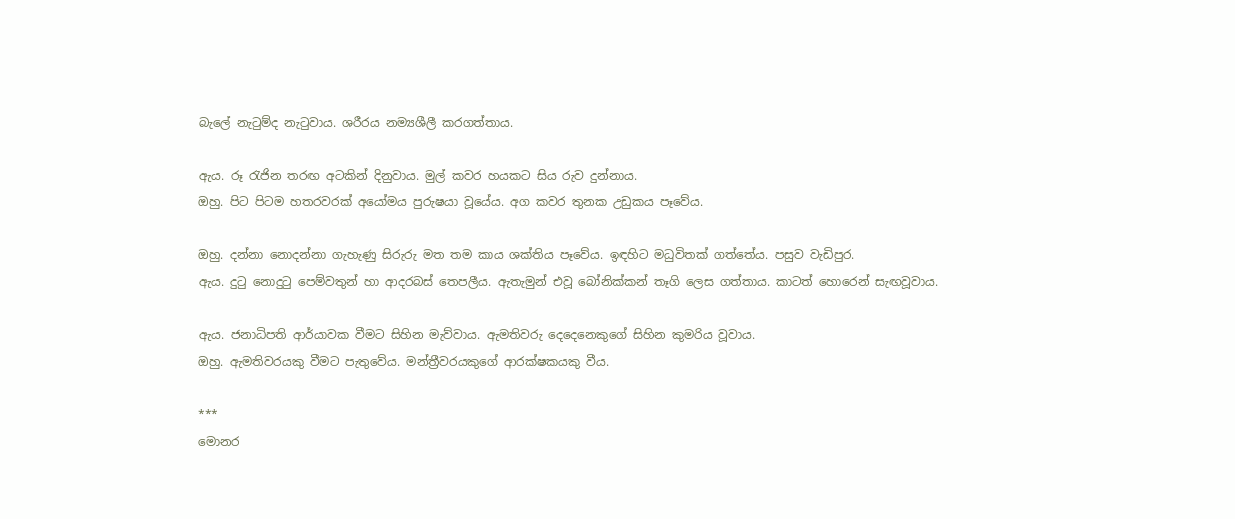බැලේ නැටුම්ද නැටුවාය. ශරීරය නම්‍යශීලී කරගත්තාය.

ඇය. රූ රැජින තරඟ අටකින් දිනුවාය. මුල් කවර හයකට සිය රුව දුන්නාය.
ඔහු. පිට පිටම හතරවරක් අයෝමය පුරුෂයා වූයේය. අග කවර තුනක උඩුකය පෑවේය.

ඔහු. දන්නා නොදන්නා ගැහැණු සිරුරු මත තම කාය ශක්තිය පෑවේය. ඉඳහිට මධුවිතක් ගත්තේය. පසුව වැඩිපුර.
ඇය. දුටු නොදුටු පෙම්වතුන් හා ආදරබස් තෙපලීය. ඇතැමුන් එවූ බෝනික්කන් තෑගි ලෙස ගත්තාය. කාටත් හොරෙන් සැඟවූවාය.

ඇය. ජනාධිපති ආර්යාවක වීමට සිහින මැව්වාය. ඇමතිවරු දෙදෙනෙකුගේ සිහින කුමරිය වූවාය.
ඔහු. ඇමතිවරයකු වීමට පැතුවේය. මන්ත්‍රීවරයකුගේ ආරක්ෂකයකු වීය.

***
මොනර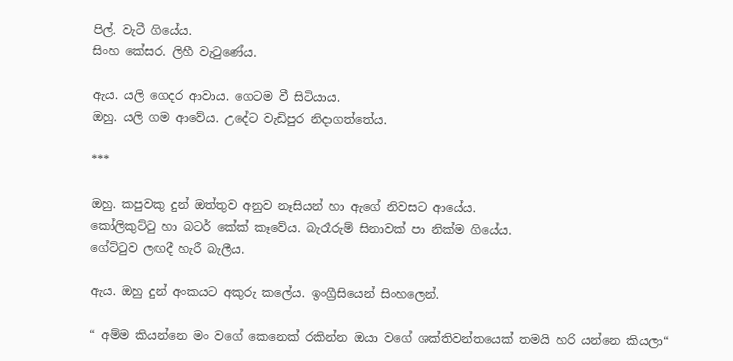පිල්. වැටී ගියේය.
සිංහ කේසර. ලිහී වැටුණේය.

ඇය. යලි ගෙදර ආවාය. ගෙටම වී සිටියාය.
ඔහු. යලි ගම ආවේය. උදේට වැඩිපුර නිදාගත්තේය.

***

ඔහු. කපුවකු දුන් ඔත්තුව අනුව නෑසියන් හා ඇගේ නිවසට ආයේය.
කෝලිකුට්ටු හා බටර් කේක් කෑවේය. බැරෑරුම් සිනාවක් පා නික්ම ගියේය.
ගේට්ටුව ලඟදී හැරී බැලීය.

ඇය. ඔහු දුන් අංකයට අකුරු කලේය. ඉංග්‍රීසියෙන් සිංහලෙන්.

“ අම්ම කියන්නෙ මං වගේ කෙනෙක් රකින්න ඔයා වගේ ශක්තිවන්තයෙක් තමයි හරි යන්නෙ කියලා“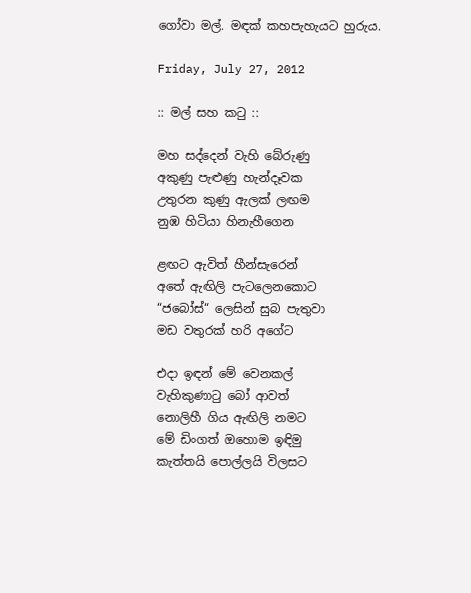ගෝවා මල්. මඳක් කහපැහැයට හුරුය.

Friday, July 27, 2012

:: මල් සහ කටු ::

මහ සද්දෙන් වැහි බේරුණු
අකුණු පැළුණු හැන්දෑවක
උතුරන කුණු ඇලක් ලඟම
නුඹ හිටියා හිනැහීගෙන

ළඟට ඇවිත් හීන්සැරෙන්
අතේ ඇඟිලි පැටලෙනකොට
“ජබෝස්“ ලෙසින් සුබ පැතුවා
මඩ වතුරක් හරි අගේට

එදා ඉඳන් මේ වෙනකල්
වැහිකුණාටු බෝ ආවත්
නොලිහී ගිය ඇඟිලි නමට
මේ ඩිංගත් ඔහොම ඉඳිමු
කැත්තයි පොල්ලයි විලසට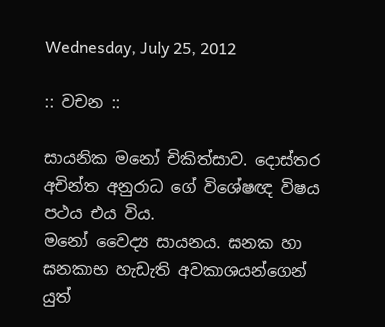Wednesday, July 25, 2012

:: වචන ::

සායනික මනෝ චිකිත්සාව. දොස්තර අචින්ත අනුරාධ ගේ විශේෂඥ විෂය පථය එය විය.
මනෝ වෛද්‍ය සායනය. ඝනක හා ඝනකාභ හැඩැති අවකාශයන්ගෙන් යුත්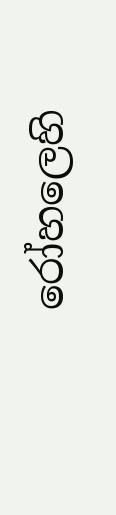රෝහලෙහි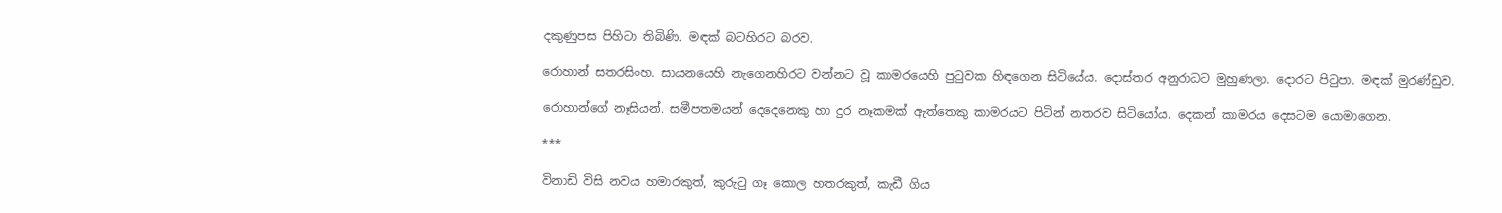දකුණුපස පිහිටා තිබිණි. මඳක් බටහිරට බරව.

රොහාන් සතරසිංහ. සායනයෙහි නැගෙනහිරට වන්නට වූ කාමරයෙහි පුටුවක හිඳගෙන සිටියේය. දොස්තර අනුරාධට මුහුණලා. දොරට පිටුපා. මඳක් මුරණ්ඩුව.

රොහාන්ගේ නෑසියන්. සමීපතමයන් දෙදෙනෙකු හා දුර නෑකමක් ඇත්තෙකු කාමරයට පිටින් නතරව සිටියෝය. දෙකන් කාමරය දෙසටම යොමාගෙන.

***

විනාඩි විසි නවය හමාරකුත්, කුරුටු ගෑ කොල හතරකුත්, කැඩී ගිය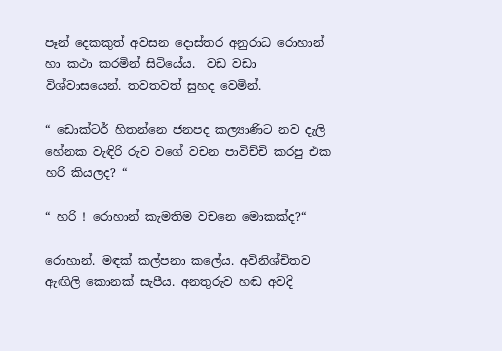පෑන් දෙකකුත් අවසන දොස්තර අනුරාධ රොහාන් හා කථා කරමින් සිටියේය.  වඩ වඩා විශ්වාසයෙන්. තවතවත් සුහද වෙමින්.

“ ඩොක්ටර් හිතන්නෙ ජනපද කල්‍යාණිට නව දැලි හේනක වැඳිරි රුව වගේ වචන පාවිච්චි කරපු එක හරි කියලද? “

“ හරි ! රොහාන් කැමතිම වචනෙ මොකක්ද?“

රොහාන්. මඳක් කල්පනා කලේය. අවිනිශ්චිතව ඇඟිලි කොනක් සැපීය. අනතුරුව හඬ අවදි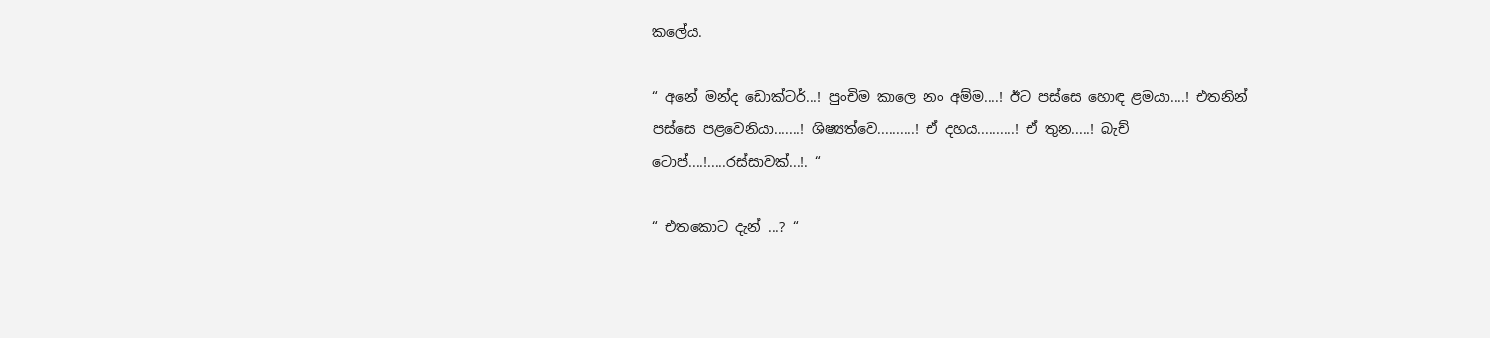කලේය.

“ අනේ මන්ද ඩොක්ටර්...! පුංචිම කාලෙ නං අම්ම....! ඊට පස්සෙ හොඳ ළමයා....! එතනින් පස්සෙ පළවෙනියා.......! ශිෂ්‍යත්වෙ..........! ඒ දහය..........! ඒ තුන.....! බැච් ටොප්....!.....රස්සාවක්...!. “

“ එතකොට දැන් ...? “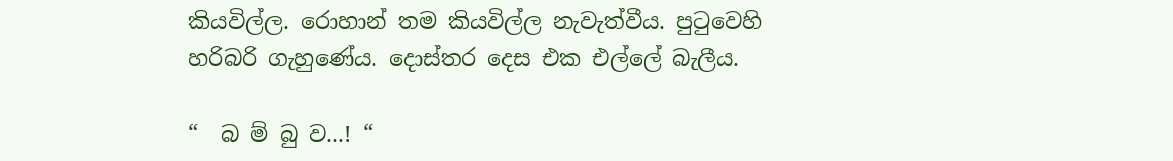කියවිල්ල. රොහාන් තම කියවිල්ල නැවැත්වීය. පුටුවෙහි හරිබරි ගැහුණේය. දොස්තර දෙස එක එල්ලේ බැලීය.

“  බ ම් බු ව...! “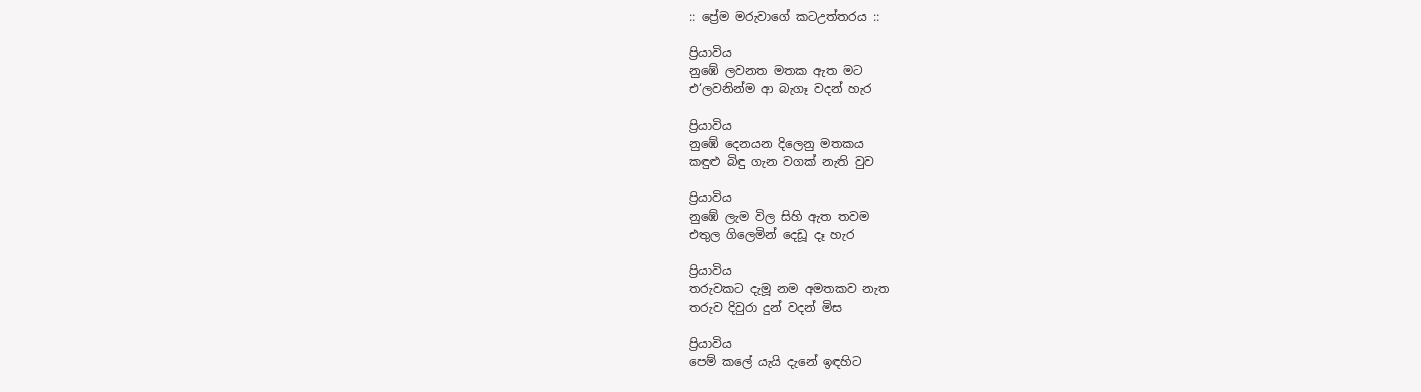:: ප්‍රේම මරුවාගේ කටඋත්තරය ::

ප්‍රියාවිය
නුඹේ ලවනත මතක ඇත මට
එ‘ලවනින්ම ආ බැගෑ වදන් හැර

ප්‍රියාවිය
නුඹේ දෙනයන දිලෙනු මතකය
කඳුළු බිඳු ගැන වගක් නැති වුව

ප්‍රියාවිය
නුඹේ ලැම විල සිහි ඇත තවම
එතුල ගිලෙමින් දෙඩූ දෑ හැර

ප්‍රියාවිය
තරුවකට දැමූ නම අමතකව නැත
තරුව දිවුරා දුන් වදන් මිස

ප්‍රියාවිය
පෙම් කලේ යැයි දැනේ ඉඳහිට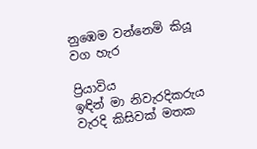නුඹෙම වන්නෙමි කියූ වග හැර

ප්‍රියාවිය
ඉඳින් මා නිවැරදිකරුය
වැරදි කිසිවක් මතක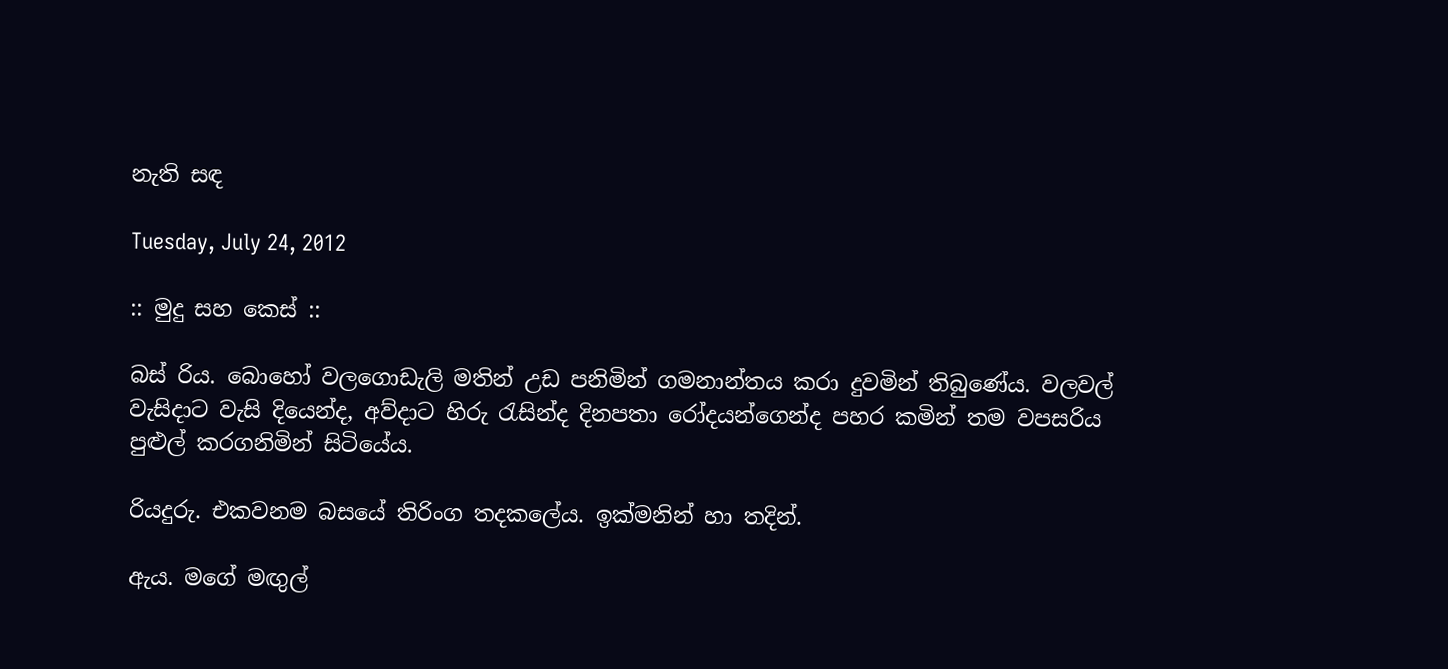නැති සඳ

Tuesday, July 24, 2012

:: මුදු සහ කෙස් ::

බස් රිය. බොහෝ වලගොඩැලි මතින් උඩ පනිමින් ගමනාන්තය කරා දුවමින් තිබුණේය. වලවල් වැසිදාට වැසි දියෙන්ද, අව්දාට හිරු රැසින්ද දිනපතා රෝදයන්ගෙන්ද පහර කමින් තම වපසරිය පුළුල් කරගනිමින් සිටියේය.

රියදුරු. එකවනම බසයේ තිරිංග තදකලේය. ඉක්මනින් හා තදින්.

ඇය. මගේ මඟුල්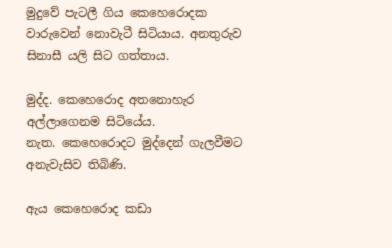මුදුවේ පැටලී ගිය කෙහෙරොදක වාරුවෙන් නොවැටී සිටියාය. අනතුරුව සිනාසී යලි සිට ගත්තාය.

මුද්ද. කෙහෙරොද අතනොහැර අල්ලාගෙනම සිටියේය.
නැත. කෙහෙරොදට මුද්දෙන් ගැලවීමට අනැවැසිව තිබිණි.

ඇය කෙහෙරොද කඩා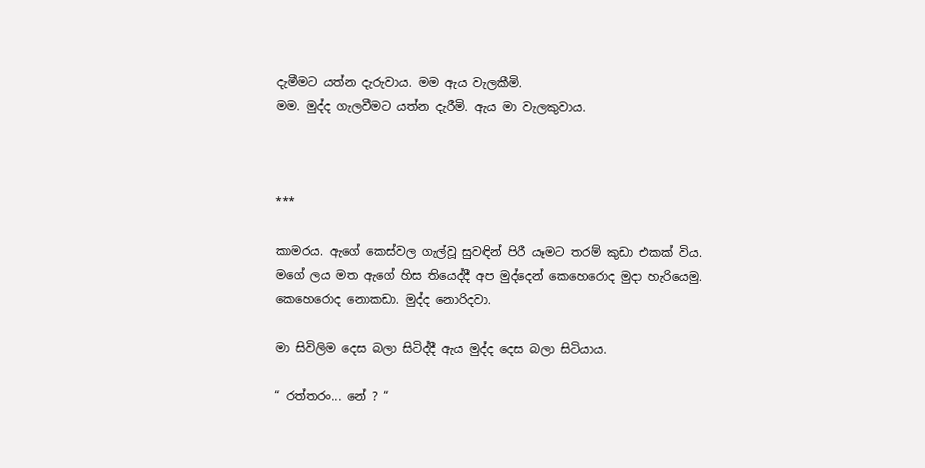දැමීමට යත්න දැරුවාය. මම ඇය වැලකීමි.
මම. මුද්ද ගැලවීමට යත්න දැරීමි. ඇය මා වැලකුවාය.



***

කාමරය. ඇගේ කෙස්වල ගැල්වූ සුවඳින් පිරී යෑමට තරම් කුඩා එකක් විය.
මගේ ලය මත ඇගේ හිස තියෙද්දී අප මුද්දෙන් කෙහෙරොද මුදා හැරියෙමු.
කෙහෙරොද නොකඩා. මුද්ද නොරිදවා.

මා සිවිලිම දෙස බලා සිටිද්දී ඇය මුද්ද දෙස බලා සිටියාය.

“ රත්තරං... නේ ? “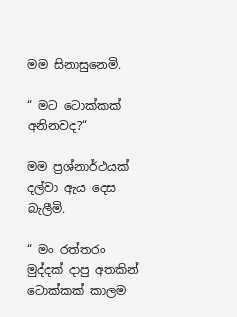මම සිනාසුනෙමි.

“ මට ටොක්කක් අනිනවද?“

මම ප්‍රශ්නාර්ථයක් දල්වා ඇය දෙස බැලීමි.

“ මං රත්තරං මුද්දක් දාපු අතකින් ටොක්කක් කාලම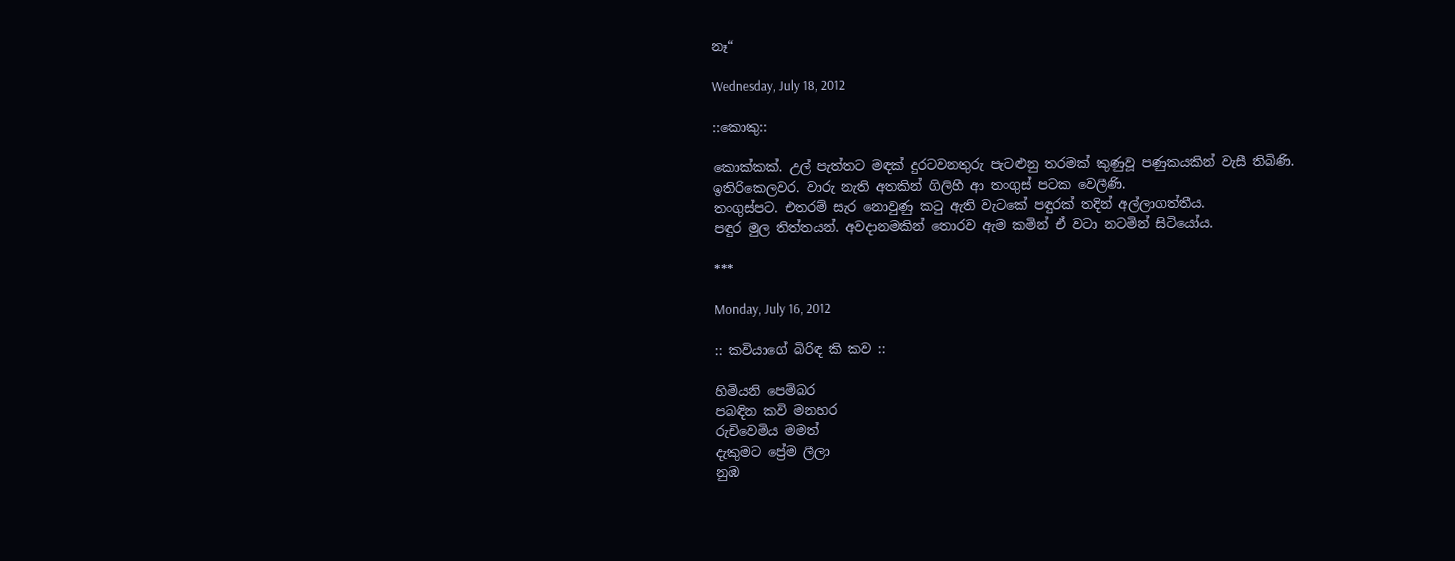නෑ“

Wednesday, July 18, 2012

::කොකු::

කොක්කක්. උල් පැත්තට මඳක් දුරටවනතුරු පැටළුනු තරමක් කුණුවූ පණුකයකින් වැසී තිබිණි.
ඉතිරිකෙලවර. වාරු නැති අතකින් ගිලිහී ආ තංගුස් පටක වෙලීණි.
තංගුස්පට. එතරම් සැර නොවුණු කටු ඇති වැටකේ පඳුරක් තදින් අල්ලාගත්තීය.
පඳුර මුල තිත්තයන්. අවදානමකින් තොරව ඇම කමින් ඒ වටා නටමින් සිටියෝය.

***

Monday, July 16, 2012

:: කවියාගේ බිරිඳ කි කව ::

හිමියනි පෙම්බර
පබඳින කවි මනහර
රුචිවෙමිය මමත්
දැකුමට ප්‍රේම ලීලා
නුඹ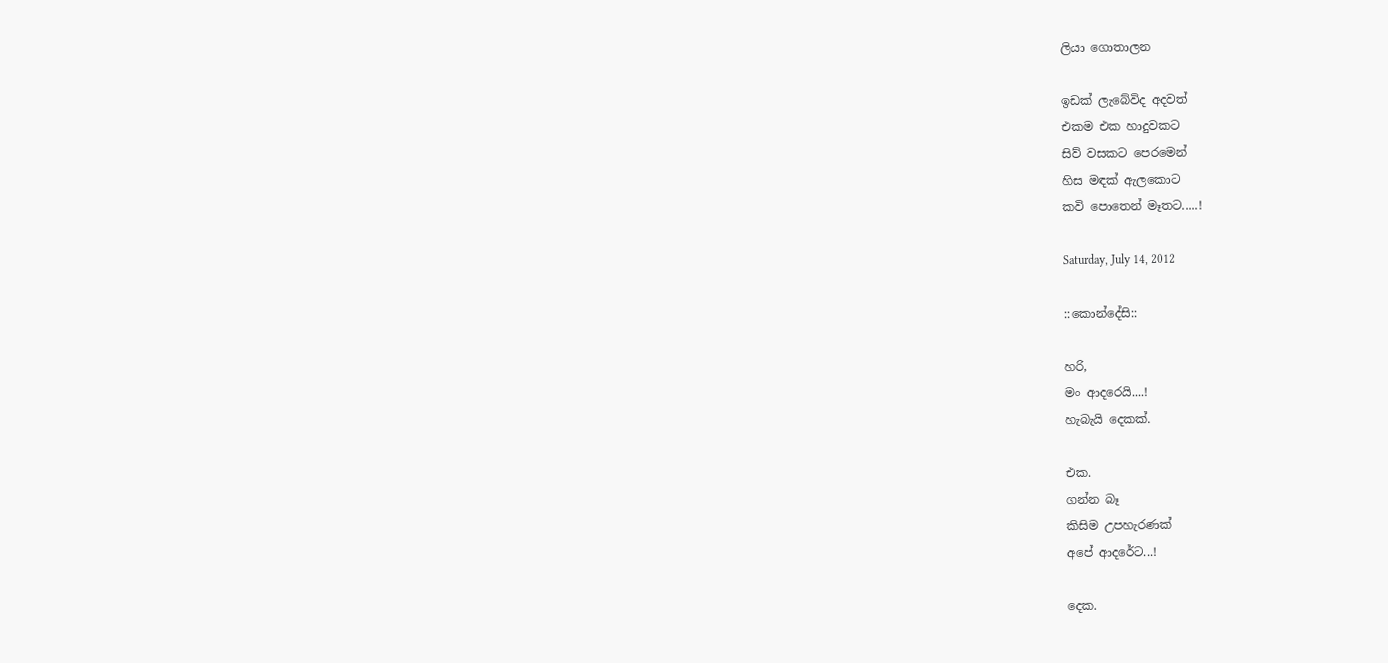ලියා ගොතාලන

ඉඩක් ලැබේවිද අදවත්
එකම එක හාදුවකට
සිව් වසකට පෙරමෙන්
හිස මඳක් ඇලකොට
කවි පොතෙන් මෑතට.....!

Saturday, July 14, 2012

::කොන්දේසි::

හරි,
මං ආදරෙයි....!
හැබැයි දෙකක්.

එක.
ගන්න බෑ
කිසිම උපහැරණක්
අපේ ආදරේට...!

දෙක.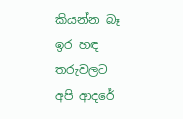කියන්න බෑ
ඉර හඳ තරුවලට
අපි ආදරේ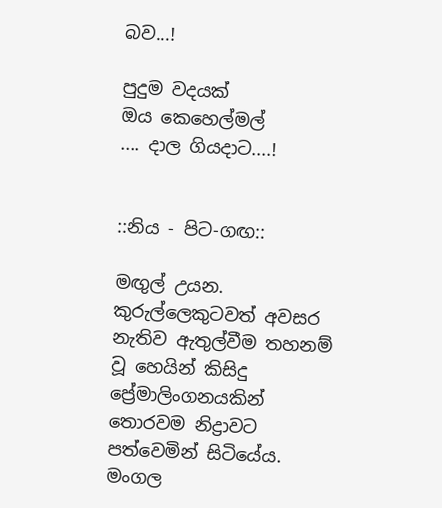බව...!

පුදුම වදයක්
ඔය කෙහෙල්මල්
.... දාල ගියදාට....!


::නිය - පිට-ගඟ::

මඟුල් උයන. කුරුල්ලෙකුටවත් අවසර නැතිව ඇතුල්වීම තහනම් වූ හෙයින් කිසිදු ප්‍රේමාලිංගනයකින් තොරවම නිද්‍රාවට පත්වෙමින් සිටියේය.
මංගල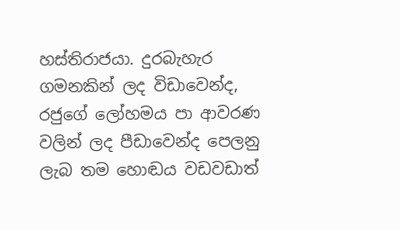හස්තිරාජයා. දුරබැහැර ගමනකින් ලද විඩාවෙන්ද, රජුගේ ලෝහමය පා ආවරණ වලින් ලද පීඩාවෙන්ද පෙලනු ලැබ තම හොඬය වඩවඩාත්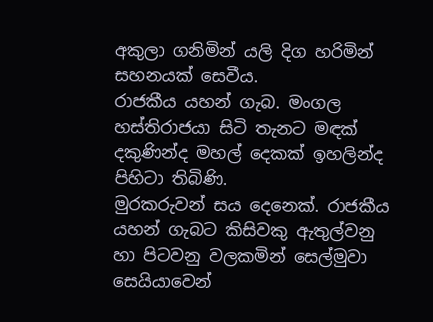අකුලා ගනිමින් යලි දිග හරිමින් සහනයක් සෙවීය.
රාජකීය යහන් ගැබ. මංගල හස්තිරාජයා සිටි තැනට මඳක් දකුණින්ද මහල් දෙකක් ඉහලින්ද පිහිටා තිබිණි.
මුරකරුවන් සය දෙනෙක්. රාජකීය යහන් ගැබට කිසිවකු ඇතුල්වනු හා පිටවනු වලකමින් සෙල්මුවා සෙයියාවෙන්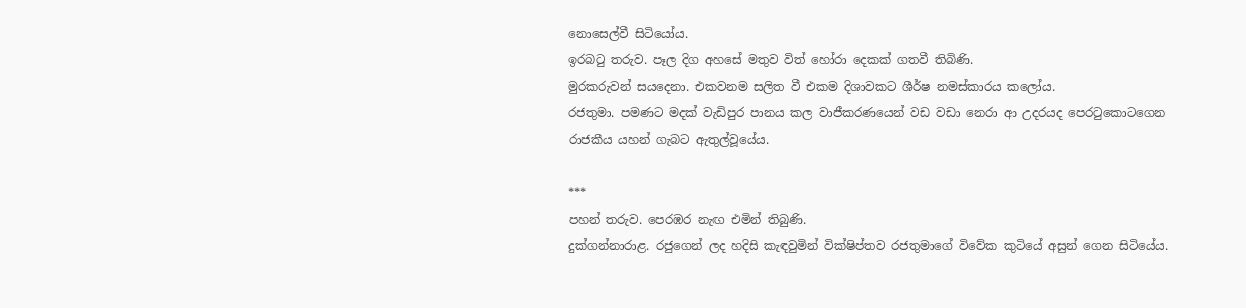නොසෙල්වී සිටියෝය.
ඉරබටු තරුව. පෑල දිග අහසේ මතුව විත් හෝරා දෙකක් ගතවී තිබිණි.
මුරකරුවන් සයදෙනා. එකවනම සලිත වී එකම දිශාවකට ශීර්ෂ නමස්කාරය කලෝය.
රජතුමා. පමණට මදක් වැඩිපුර පානය කල වාජීකරණයෙන් වඩ වඩා නෙරා ආ උදරයද පෙරටුකොටගෙන රාජකීය යහන් ගැබට ඇතුල්වූයේය.

***
පහන් තරුව. පෙරඹර නැඟ එමින් තිබුණි.
දුක්ගන්නාරාළ. රජුගෙන් ලද හදිසි කැඳවුමින් වික්ෂිප්තව රජතුමාගේ විවේක කුටියේ අසුන් ගෙන සිටියේය.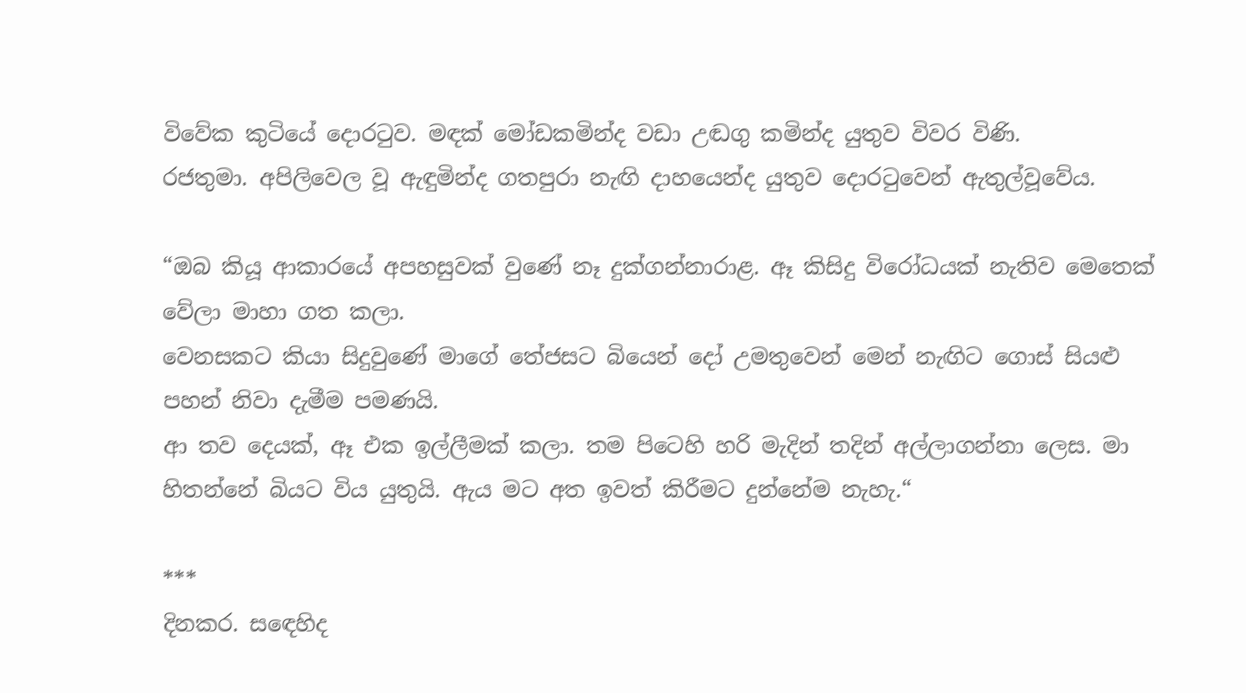විවේක කුටියේ දොරටුව. මඳක් මෝඩකමින්ද වඩා උඬගු කමින්ද යුතුව විවර විණි.
රජතුමා. අපිලිවෙල වූ ඇඳුමින්ද ගතපුරා නැඟි දාහයෙන්ද යුතුව දොරටුවෙන් ඇතුල්වූවේය.

“ඔබ කියූ ආකාරයේ අපහසුවක් වුණේ නෑ දුක්ගන්නාරාළ. ඈ කිසිදු විරෝධයක් නැතිව මෙතෙක් වේලා මාහා ගත කලා.
වෙනසකට කියා සිදුවුණේ මාගේ තේජසට බියෙන් දෝ උමතුවෙන් මෙන් නැඟිට ගොස් සියළු පහන් නිවා දැමීම පමණයි.
ආ තව දෙයක්, ඈ එක ඉල්ලීමක් කලා. තම පිටෙහි හරි මැදින් තදින් අල්ලාගන්නා ලෙස. මා හිතන්නේ බියට විය යුතුයි. ඇය මට අත ඉවත් කිරීමට දුන්නේම නැහැ.“

***
දිනකර. සඳෙහිද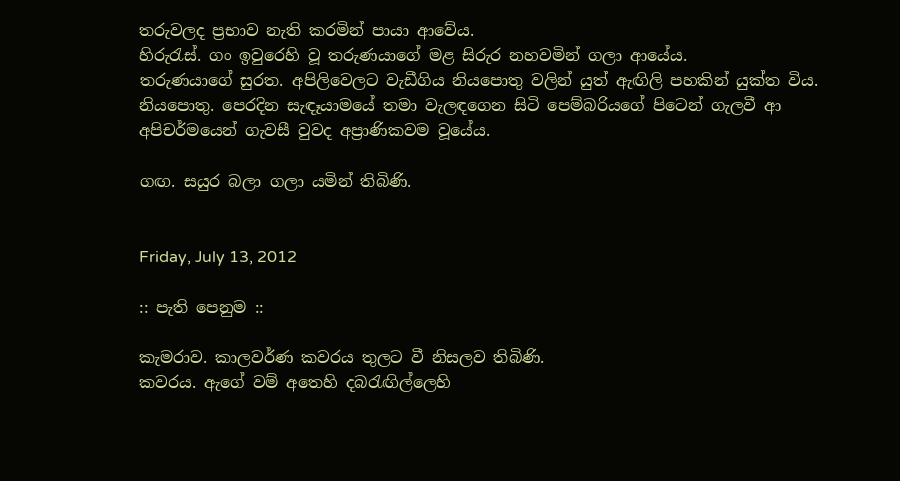තරුවලද ප්‍රභාව නැති කරමින් පායා ආවේය.
හිරුරැස්. ගං ඉවුරෙහි වූ තරුණයාගේ මළ සිරුර නහවමින් ගලා ආයේය.
තරුණයාගේ සුරත. අපිලිවෙලට වැඩීගිය නියපොතු වලින් යුත් ඇඟිලි පහකින් යුක්ත විය.
නියපොතු. පෙරදින සැඳෑයාමයේ තමා වැලඳගෙන සිටි පෙම්බරියගේ පිටෙන් ගැලවී ආ අපිචර්මයෙන් ගැවසී වුවද අප්‍රාණිකවම වූයේය.

ගඟ. සයුර බලා ගලා යමින් තිබිණි.


Friday, July 13, 2012

:: පැති පෙනුම ::

කැමරාව. කාලවර්ණ කවරය තුලට වී නිසලව තිබිණි.
කවරය. ඇගේ වම් අතෙහි දබරැඟිල්ලෙහි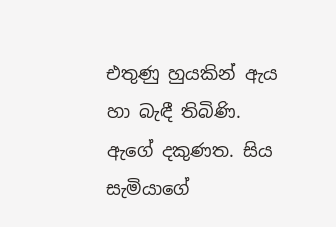එතුණු හුයකින් ඇය හා බැඳී තිබිණි.
ඇගේ දකුණත. සිය සැමියාගේ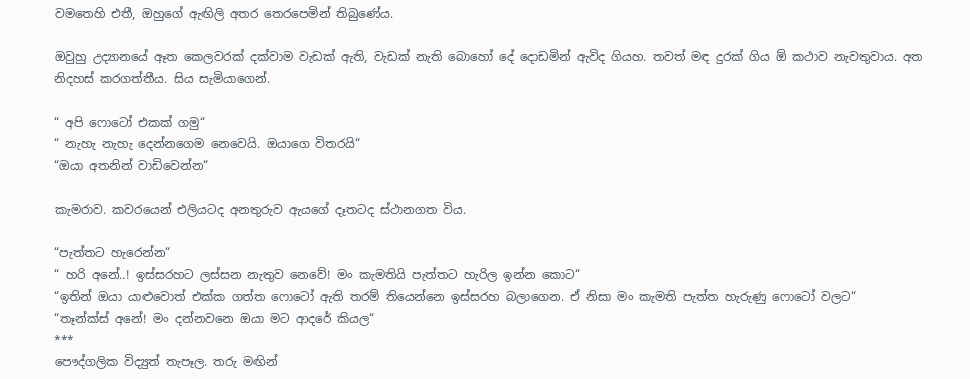වමතෙහි එතී, ඔහුගේ ඇඟිලි අතර තෙරපෙමින් තිබුණේය.

ඔවුහු උද්‍යානයේ ඈත කෙලවරක් දක්වාම වැඩක් ඇති, වැඩක් නැති බොහෝ දේ දොඩමින් ඇවිද ගියහ. තවත් මඳ දුරක් ගිය ඕ කථාව නැවතුවාය. අත නිදහස් කරගත්තීය. සිය සැමියාගෙන්.

“ අපි ෆොටෝ එකක් ගමු“
“ නැහැ නැහැ දෙන්නගෙම නෙවෙයි. ඔයාගෙ විතරයි“
“ඔයා අතනින් වාඩිවෙන්න“

කැමරාව. කවරයෙන් එලියටද අනතුරුව ඇයගේ දෑතටද ස්ථානගත විය.

“පැත්තට හැරෙන්න“
“ හරි අනේ..! ඉස්සරහට ලස්සන නැතුව නෙවේ! මං කැමතියි පැත්තට හැරිල ඉන්න කොට“
“ඉතින් ඔයා යාළුවොත් එක්ක ගත්ත ෆොටෝ ඇති තරම් තියෙන්නෙ ඉස්සරහ බලාගෙන. ඒ නිසා මං කැමති පැත්ත හැරුණු ෆොටෝ වලට“
“තෑන්ක්ස් අනේ! මං දන්නවනෙ ඔයා මට ආදරේ කියල“
***
පෞද්ගලික විද්‍යුත් තැපෑල. තරු මඟින්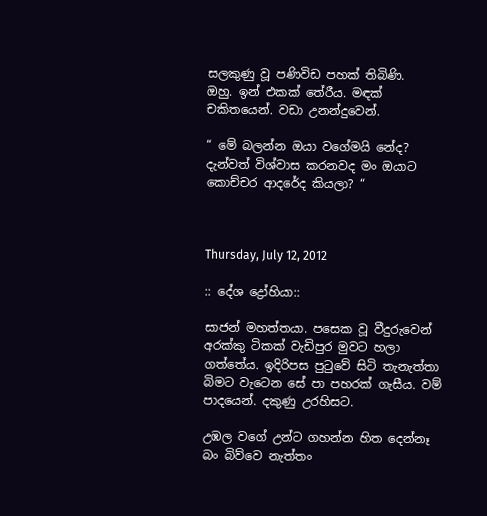සලකුණු වූ පණිවිඩ පහක් තිබිණි.
ඔහු. ඉන් එකක් තේරීය. මඳක් චකිතයෙන්. වඩා උනන්දුවෙන්.

“ මේ බලන්න ඔයා වගේමයි නේද? දැන්වත් විශ්වාස කරනවද මං ඔයාට කොච්චර ආදරේද කියලා? “



Thursday, July 12, 2012

:: දේශ ද්‍රෝහියා::

සාජන් මහත්තයා. පසෙක වූ වීදුරුවෙන් අරක්කු ටිකක් වැඩිපුර මුවට හලා ගත්තේය. ඉදිරිපස පුටුවේ සිටි තැනැත්තා බිමට වැටෙන සේ පා පහරක් ගැසීය. වම් පාදයෙන්. දකුණු උරහිසට.

උඹල වගේ උන්ට ගහන්න හිත දෙන්නෑ බං බිව්වෙ නැත්තං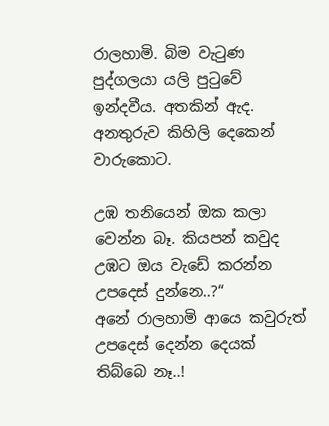රාලහාමි. බිම වැටුණ පුද්ගලයා යලි පුටුවේ ඉන්දවීය. අතකින් ඇද. අනතුරුව කිහිලි දෙකෙන් වාරුකොට.

උඹ තනියෙන් ඔක කලා වෙන්න බෑ. කියපන් කවුද උඹට ඔය වැඩේ කරන්න උපදෙස් දුන්නෙ..?“
අනේ රාලහාමි ආයෙ කවුරුත් උපදෙස් දෙන්න දෙයක් තිබ්බෙ නෑ..!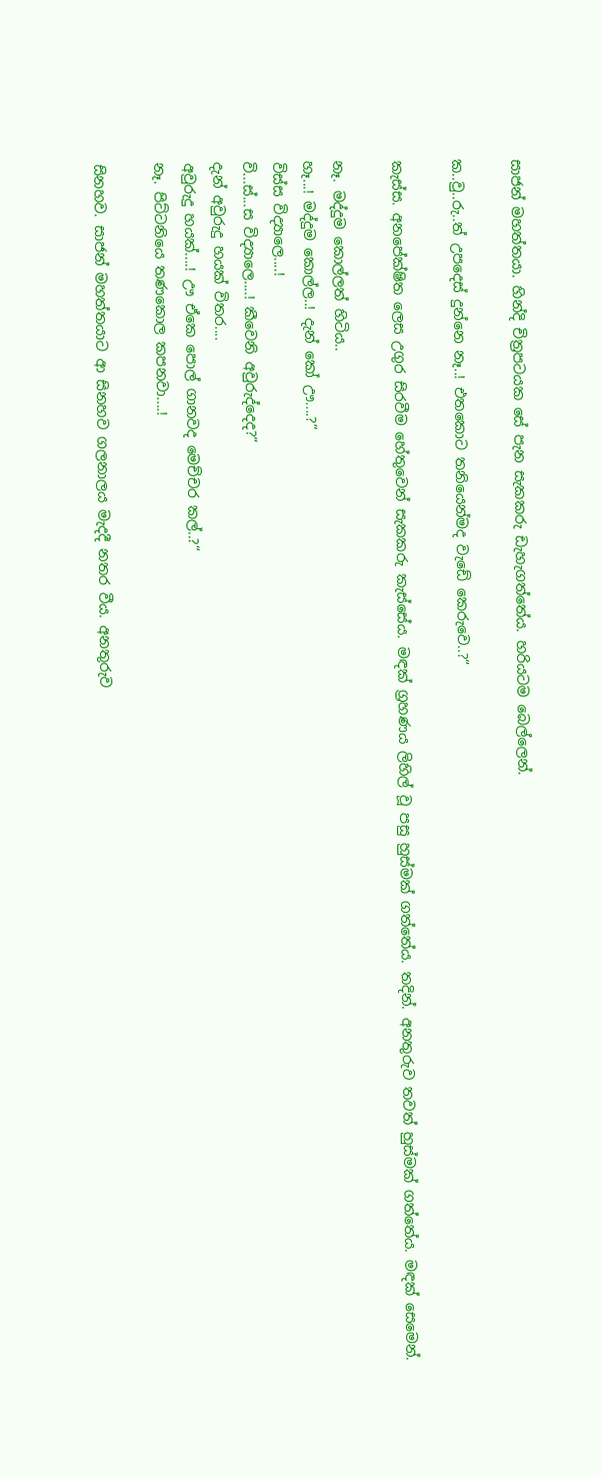සාජන් මහත්තයා. හින්දි චිත්‍රපටයක සේ පැන සැකකරු ඩැහැගත්තේය. හරියටම බෙල්ලෙන්.

ක..වු..රු..ත් උපදෙස් දුන්නෙ නෑ..! එතකොට තනියෙන්මද වැඩේ කෙරුවෙ..?“

කැස්ස. අනපේක්ෂිත ලෙස උගුර සිරවීම හේතුවෙන් සැකකරු කැස්සේය. මඳක් ග්‍රහණය ලිහිල් වූ පසු හුස්මක් ගත්තේය. තදින්. අනතුරුව තවත් හුස්මක් ගත්තේය. මඳක් සෙමෙන්.

නෑ. මද්දුම කොල්ලත් හිටිය..
හෑ...! මද්දුම කොල්ල..! දැන් කෝ ඌ....?“
විස්ස විද්‍යාලෙ....!
වි...ස්...ස විද්‍යාලෙ....! කීවෙනි අවුරුද්දෙද?“
දැන් අවුරුදු හයක් විතර....
අවුරුදු හයක්....! ඌ ඒකෙ පොල් ගානවද මෙච්චර කල්..?“
නෑ. පිට්ටනියෙ තණකොල කපනවා....!

සිනහව. සාජන් මහත්තයාට ආ සිනහව ගලනාලය මැදදී නතර වීය. අනතුරුව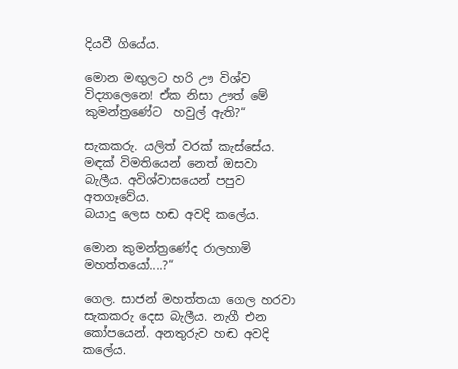දියවී ගියේය.

මොන මඟුලට හරි ඌ විශ්ව විද්‍යාලෙනෙ! ඒක නිසා ඌත් මේ කුමන්ත්‍රණේට  හවුල් ඇති?“

සැකකරු. යලිත් වරක් කැස්සේය. මඳක් විමතියෙන් නෙත් ඔසවා බැලීය. අවිශ්වාසයෙන් පපුව අතගෑවේය.
බයාදු ලෙස හඬ අවදි කලේය.

මොන කුමන්ත්‍රණේද රාලහාමි මහත්තයෝ....?“

ගෙල. සාජන් මහත්තයා ගෙල හරවා සැකකරු දෙස බැලීය. නැගී එන කෝපයෙන්. අනතුරුව හඬ අවදි කලේය.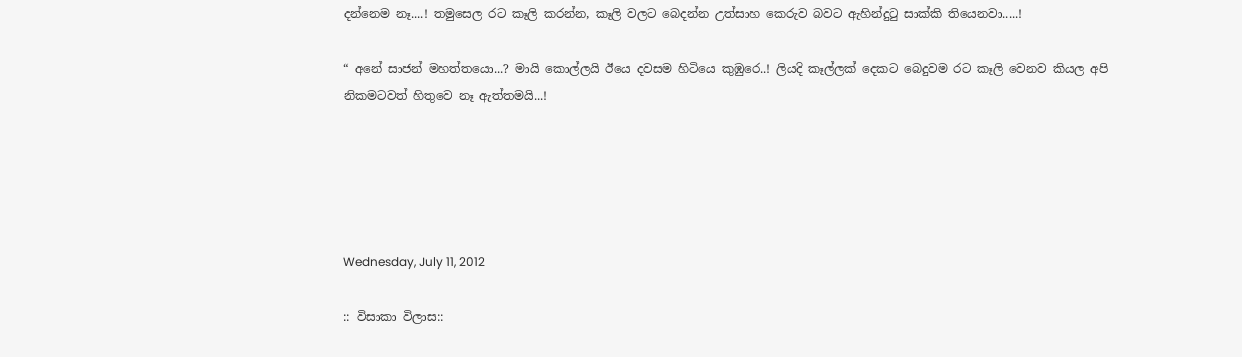දන්නෙම නෑ....! තමුසෙල රට කෑලි කරන්න, කෑලි වලට බෙදන්න උත්සාහ කෙරුව බවට ඇහින්දුටු සාක්කි තියෙනවා.....!

“ අනේ සාජන් මහත්තයො...? මායි කොල්ලයි ඊයෙ දවසම හිටියෙ කුඹුරෙ..! ලියදි කෑල්ලක් දෙකට බෙදුවම රට කෑලි වෙනව කියල අපි නිකමටවත් හිතුවෙ නෑ ඇත්තමයි...!





Wednesday, July 11, 2012

:: විසාකා විලාස::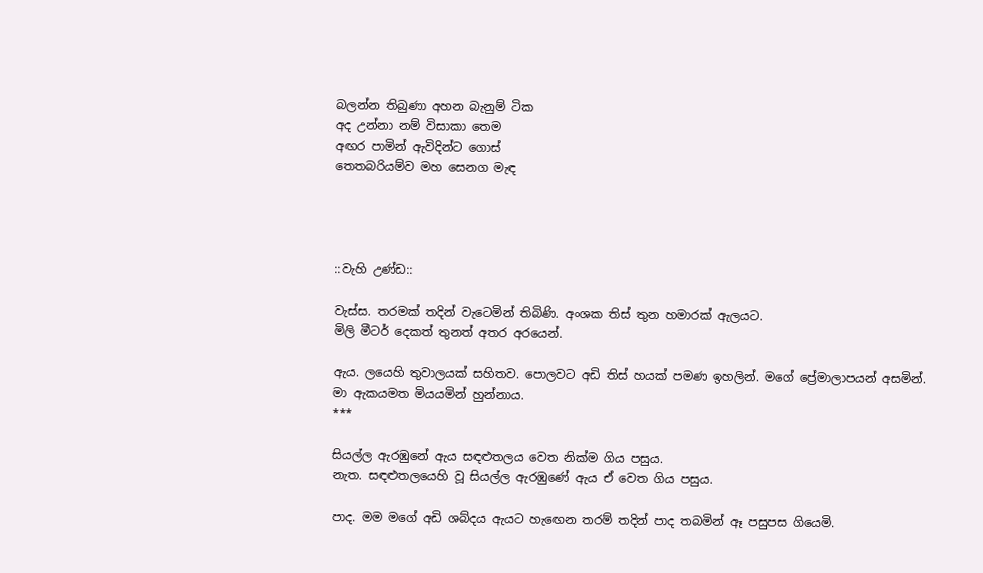බලන්න තිබුණා අහන බැනුම් ටික
අද උන්නා නම් විසාකා තෙම
අඟර පාමින් ඇවිදින්ට ගොස්
තෙතබරියම්ව මහ සෙනග මැඳ




::වැහි උණ්ඩ::

වැස්ස. තරමක් තදින් වැටෙමින් තිබිණි. අංශක තිස් තුන හමාරක් ඇලයට.
මිලි මීටර් දෙකත් තුනත් අතර අරයෙන්.

ඇය. ලයෙහි තුවාලයක් සහිතව. පොලවට අඩි තිස් හයක් පමණ ඉහලින්. මගේ ප්‍රේමාලාපයන් අසමින්. මා ඇකයමත මියයමින් හුන්නාය.
***

සියල්ල ඇරඹුනේ ඇය සඳළුතලය වෙත නික්ම ගිය පසුය.
නැත. සඳළුතලයෙහි වූ සියල්ල ඇරඹුණේ ඇය ඒ වෙත ගිය පසුය.

පාද. මම මගේ අඩි ශබ්දය ඇයට හැඟෙන තරම් තදින් පාද තබමින් ඈ පසුපස ගියෙමි.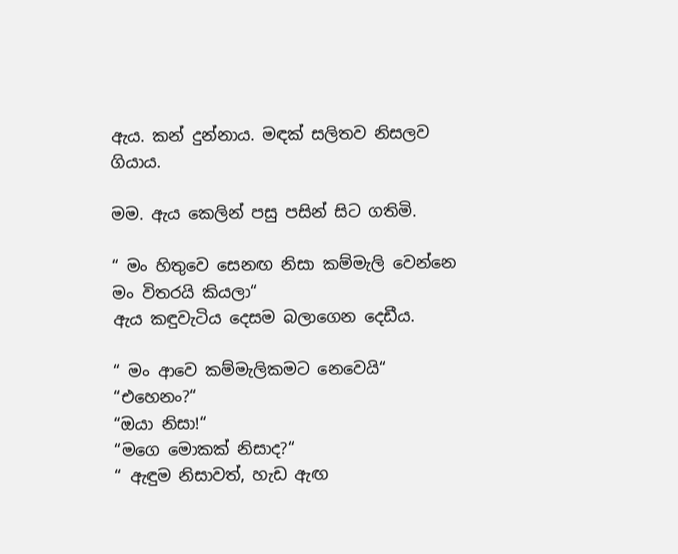ඇය. කන් දුන්නාය. මඳක් සලිතව නිසලව ගියාය.

මම. ඇය කෙලින් පසු පසින් සිට ගතිමි.

“ මං හිතුවෙ සෙනඟ නිසා කම්මැලි වෙන්නෙ මං විතරයි කියලා“
ඇය කඳුවැටිය දෙසම බලාගෙන දෙඩීය.

“ මං ආවෙ කම්මැලිකමට නෙවෙයි“
“එහෙනං?“
“ඔයා නිසා!“
“මගෙ මොකක් නිසාද?“
“ ඇඳුම නිසාවත්, හැඩ ඇඟ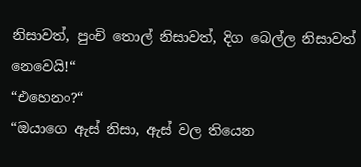නිසාවත්, පුංචි තොල් නිසාවත්, දිග බෙල්ල නිසාවත් නෙවෙයි!“
“එහෙනං?“
“ඔයාගෙ ඇස් නිසා, ඇස් වල තියෙන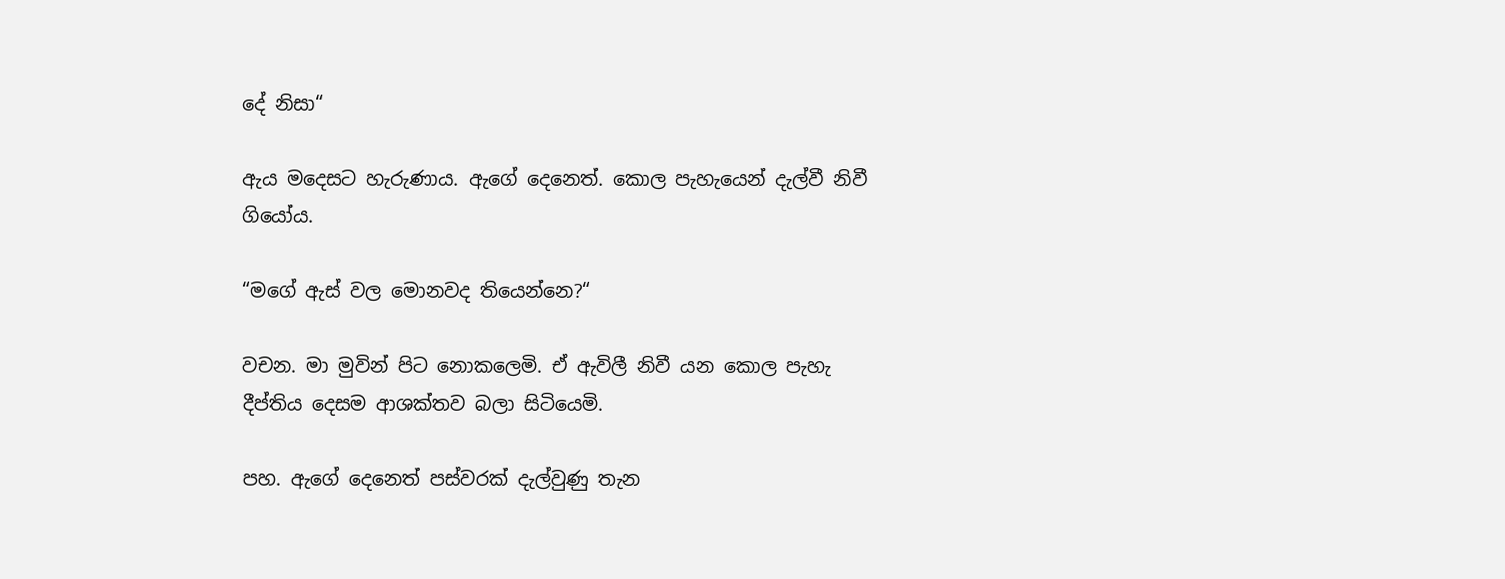දේ නිසා“

ඇය මදෙසට හැරුණාය. ඇගේ දෙනෙත්. කොල පැහැයෙන් දැල්වී නිවී ගියෝය.

“මගේ ඇස් වල මොනවද තියෙන්නෙ?“

වචන. මා මුවින් පිට නොකලෙමි. ඒ ඇවිලී නිවී යන කොල පැහැ දීප්තිය දෙසම ආශක්තව බලා සිටියෙමි.

පහ. ඇගේ දෙනෙත් පස්වරක් දැල්වුණු තැන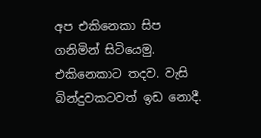අප එකිනෙකා සිප ගනිමින් සිටියෙමු.
එකිනෙකාට තදව. වැසි බින්දුවකටවත් ඉඩ නොදී.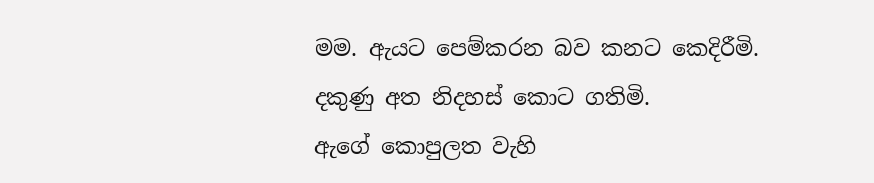මම. ඇයට පෙම්කරන බව කනට කෙදිරීමි. දකුණු අත නිදහස් කොට ගතිමි.
ඇගේ කොපුලත වැහි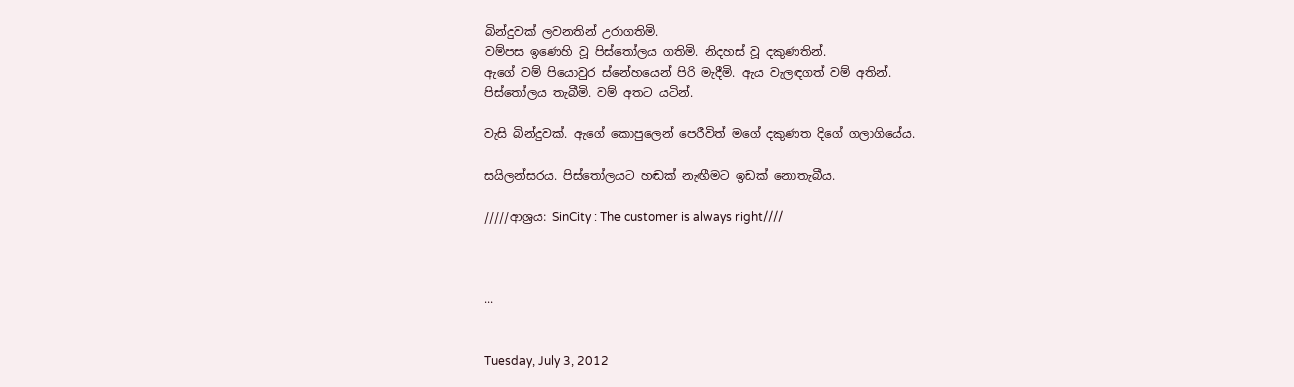බින්දුවක් ලවනතින් උරාගතිමි.
වම්පස ඉණෙහි වූ පිස්තෝලය ගතිමි. නිදහස් වූ දකුණතින්.
ඇගේ වම් පියොවුර ස්නේහයෙන් පිරි මැදීමි. ඇය වැලඳගත් වම් අතින්.
පිස්තෝලය තැබීමි. වම් අතට යටින්.

වැසි බින්දුවක්. ඇගේ කොපුලෙන් පෙරීවිත් මගේ දකුණත දිගේ ගලාගියේය.

සයිලන්සරය. පිස්තෝලයට හඬක් නැඟීමට ඉඩක් නොතැබීය.

/////ආශ්‍රය: SinCity : The customer is always right////



...


Tuesday, July 3, 2012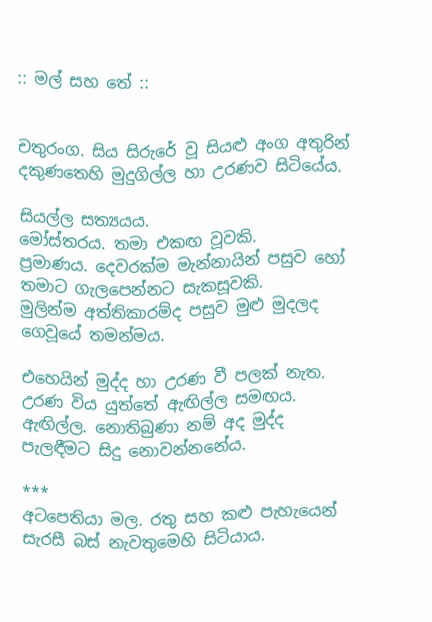:: මල් සහ තේ ::


චතුරංග. සිය සිරුරේ වූ සියළු අංග අතුරින් දකුණතෙහි මුදුගිල්ල හා උරණව සිටියේය.

සියල්ල සත්‍යයය.
මෝස්තරය. තමා එකඟ වූවකි.
ප්‍රමාණය. දෙවරක්ම මැන්නායින් පසුව හෝ තමාට ගැලපෙන්නට සැකසූවකි.
මුලින්ම අත්තිකාරම්ද පසුව මුළු මුදලද ගෙවූයේ තමන්මය.

එහෙයින් මුද්ද හා උරණ වී පලක් නැත. උරණ විය යුත්තේ ඇඟිල්ල සමඟය.
ඇඟිල්ල. නොතිබුණා නම් අද මුද්ද පැලඳීමට සිදු නොවන්නනේය.

***
අටපෙතියා මල. රතු සහ කළු පැහැයෙන් සැරසී බස් නැවතුමෙහි සිටියාය.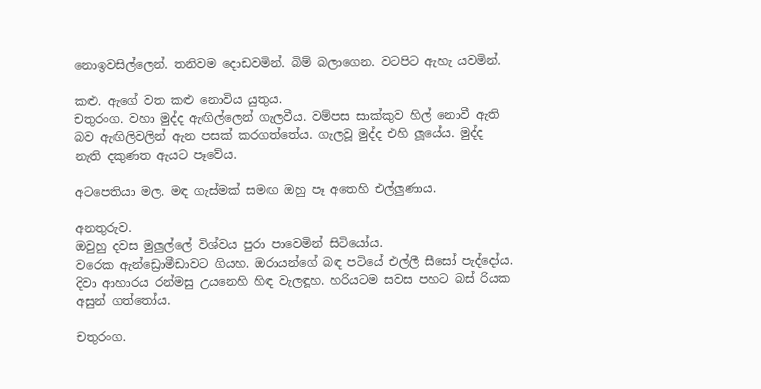නොඉවසිල්ලෙන්. තනිවම දොඩවමින්. බිම් බලාගෙන. වටපිට ඇහැ යවමින්.

කළු. ඇගේ වත කළු නොවිය යුතුය.
චතුරංග. වහා මුද්ද ඇඟිල්ලෙන් ගැලවීය. වම්පස සාක්කුව හිල් නොවී ඇති බව ඇඟිලිවලින් ඇන පසක් කරගත්තේය. ගැලවූ මුද්ද එහි ලූයේය. මුද්ද නැති දකුණත ඇයට පෑවේය.

අටපෙතියා මල. මඳ ගැස්මක් සමඟ ඔහු පෑ අතෙහි එල්ලුණාය.

අනතුරුව.
ඔවුහු දවස මුලුල්ලේ විශ්වය පුරා පාවෙමින් සිටියෝය.
වරෙක ඇන්ඩ්‍රොමීඩාවට ගියහ. ඔරායන්ගේ බඳ පටියේ එල්ලී සීසෝ පැද්දෝය. දිවා ආහාරය රන්මසු උයනෙහි හිඳ වැලඳූහ. හරියටම සවස පහට බස් රියක අසුන් ගත්තෝය.

චතුරංග.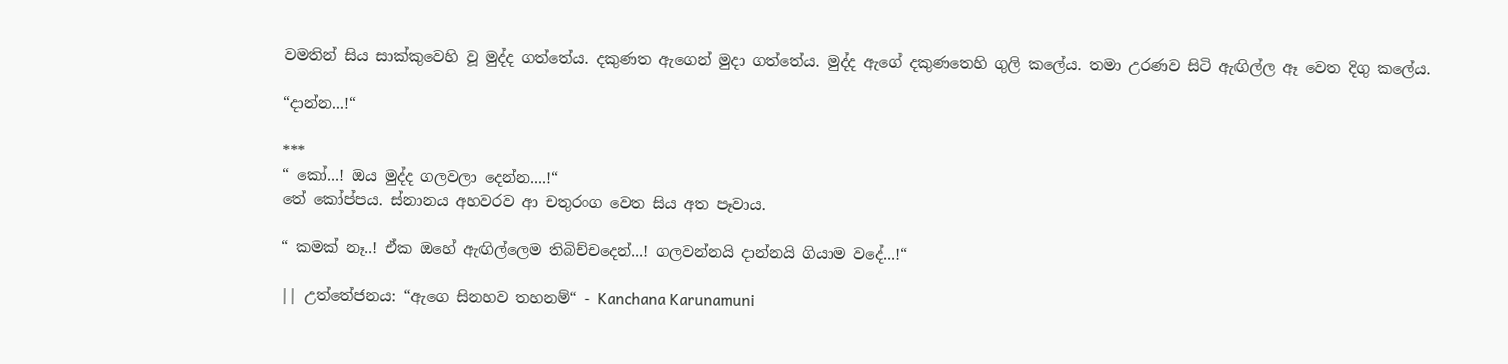වමතින් සිය සාක්කුවෙහි වූ මුද්ද ගත්තේය. දකුණත ඇගෙන් මුදා ගත්තේය. මුද්ද ඇගේ දකුණතෙහි ගුලි කලේය. තමා උරණව සිටි ඇඟිල්ල ඈ වෙත දිගු කලේය.

“දාන්න...!“

***
“ කෝ...! ඔය මුද්ද ගලවලා දෙන්න....!“
තේ කෝප්පය. ස්නානය අහවරව ආ චතුරංග වෙත සිය අත පෑවාය.

“ කමක් නෑ..! ඒක ඔහේ ඇඟිල්ලෙම තිබිච්චදෙන්...! ගලවන්නයි දාන්නයි ගියාම වදේ...!“

|| උත්තේජනය: “ඇගෙ සිනහව තහනම්“ - Kanchana Karunamuni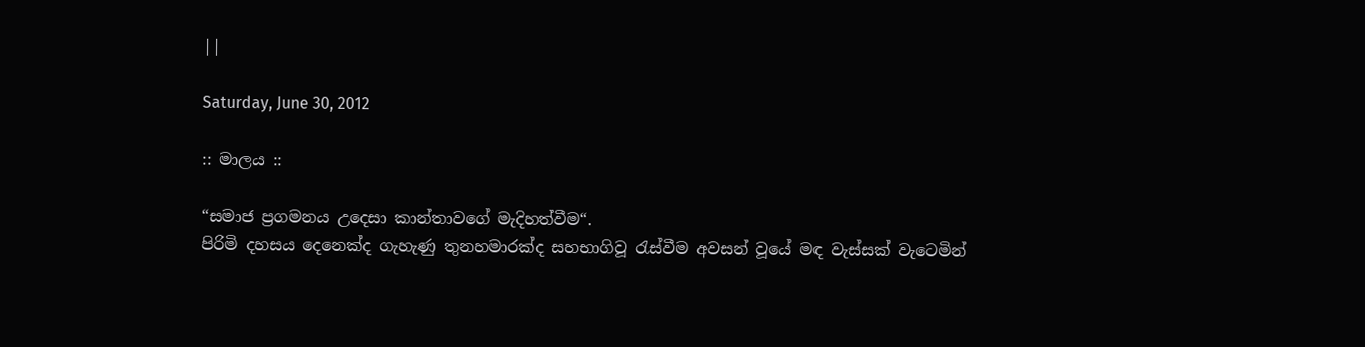||

Saturday, June 30, 2012

:: මාලය ::

“සමාජ ප්‍රගමනය උදෙසා කාන්තාවගේ මැදිහත්වීම“.
පිරිමි දහසය දෙනෙක්ද ගැහැණු තුනහමාරක්ද සහභාගිවූ රැස්වීම අවසන් වූයේ මඳ වැස්සක් වැටෙමින්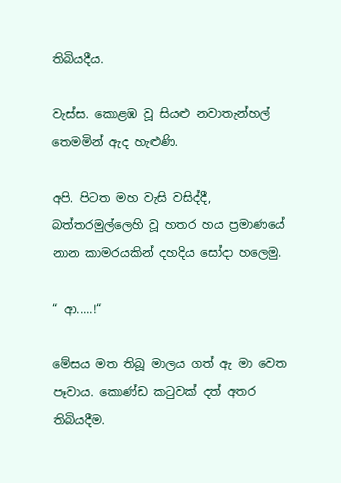තිබියදීය.

වැස්ස. කොළඹ වූ සියළු නවාතැන්හල් තෙමමින් ඇද හැළුණි.

අපි. පිටත මහ වැසි වසිද්දී, බත්තරමුල්ලෙහි වූ හතර හය ප්‍රමාණයේ නාන කාමරයකින් දහදිය සෝදා හලෙමු.

“ ආ.....!“

මේසය මත තිබූ මාලය ගත් ඇ මා වෙත පෑවාය. කොණ්ඩ කටුවක් දත් අතර තිබියදීම.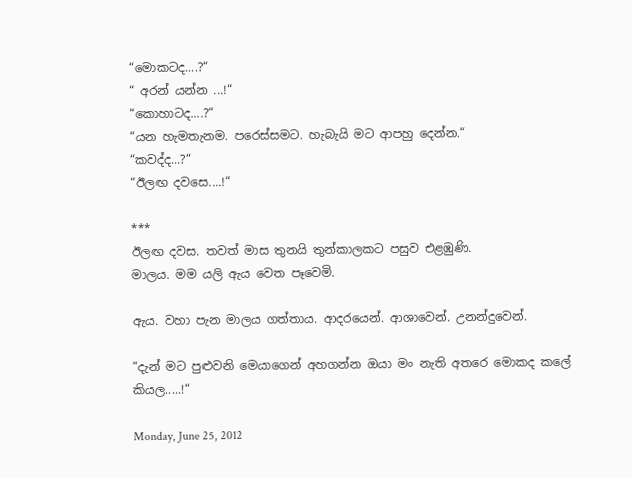“මොකටද....?“
“ අරන් යන්න ...!“
“කොහාටද....?“
“යන හැමතැනම. පරෙස්සමට. හැබැයි මට ආපහු දෙන්න.“
“කවද්ද...?“
“ඊලඟ දවසෙ....!“

***
ඊලඟ දවස. තවත් මාස තුනයි තුන්කාලකට පසුව එළඹුණි.
මාලය. මම යලි ඇය වෙත පෑවෙමි.

ඇය. වහා පැන මාලය ගත්තාය. ආදරයෙන්. ආශාවෙන්. උනන්දුවෙන්.

“දැන් මට පුළුවනි මෙයාගෙන් අහගන්න ඔයා මං නැති අතරෙ මොකද කලේ කියල.....!“

Monday, June 25, 2012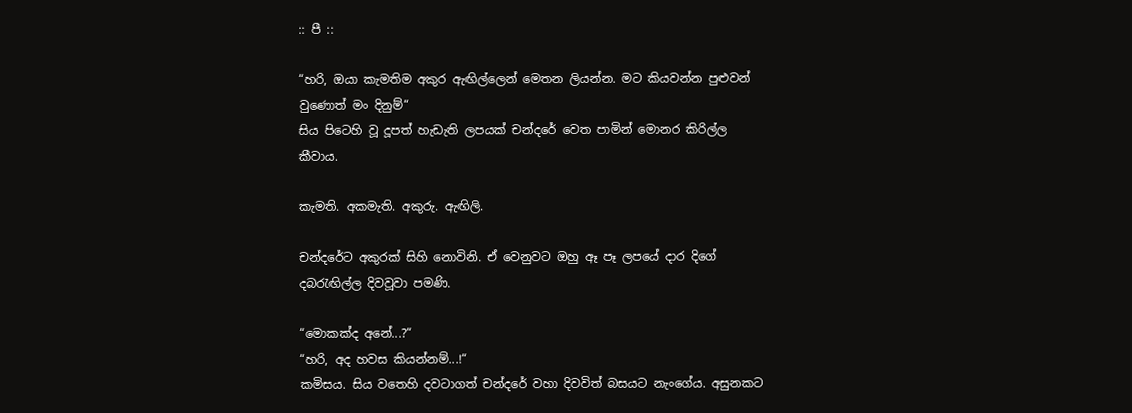:: පී ::

“හරි, ඔයා කැමතිම අකුර ඇඟිල්ලෙන් මෙතන ලියන්න. මට කියවන්න පුළුවන් වුණොත් මං දිනුම්“
සිය පිටෙහි වූ දූපත් හැඩැති ලපයක් චන්දරේ වෙත පාමින් මොනර කිරිල්ල කීවාය.

කැමති. අකමැති. අකුරු. ඇඟිලි.

චන්දරේට අකුරක් සිහි නොවිනි. ඒ වෙනුවට ඔහු ඈ පෑ ලපයේ දාර දිගේ දබරැඟිල්ල දිවවූවා පමණි.

“මොකක්ද අනේ...?“
“හරි, අද හවස කියන්නම්...!“
කමිසය. සිය වතෙහි දවටාගත් චන්දරේ වහා දිවවිත් බසයට නැංගේය. අසුනකට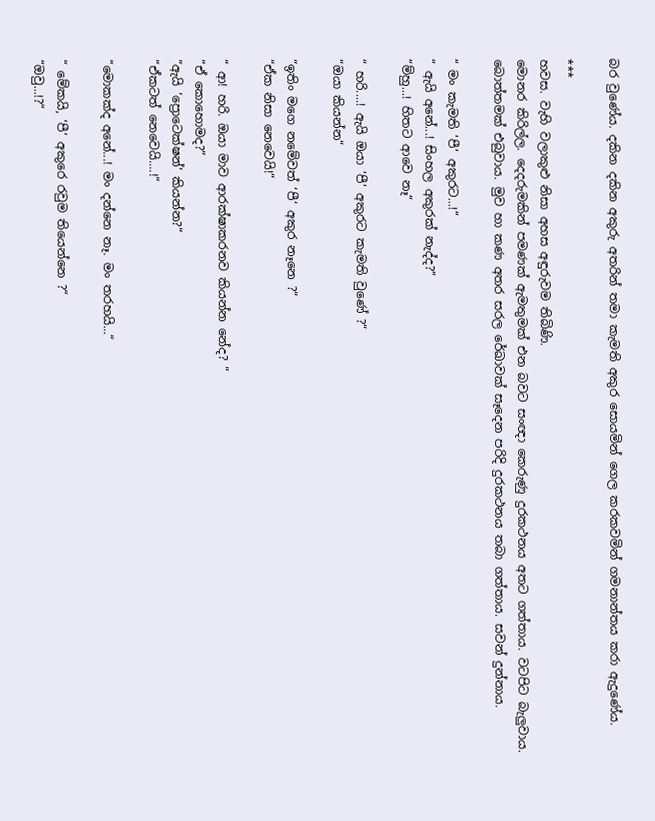බර වුණේය. දකින දකින අකුරු අතරින් තමා කැමති අකුර සොයමින් ගෙල කරකවමින් ගමනාන්තය කරා ඇදුණේය.

***
හවස. වැහි වලාකුළු නිසා අහස අඳුරුවම තිබිණි.
මොනර කිරිල්ල. දෙදරුමකින් පමණක් ඇමතුමක් එන බවට සංඥා කෙරුණු දුරකථනය අතට ගත්තාය. වටපිට බැලුවාය. බොත්තමක් එබුවාය. මුව හා කණ අතර සරල රේඛාවක් සෑදෙන පරිදි දුරකථනය තබා ගත්තාය. සවන් දුන්නාය.

“ මං කැමති ‘පී‘ අකුරට...!“
“ ඇයි අනේ...! සිංහල අකුරක් නැද්ද?“
“ම්හු...! හිතට ආවෙ නෑ“

“ හරි....! ඇයි ඔයා ‘පී‘ අකුරට කැමති වුණේ ?“
“ඔයා කියන්න“

“ඉතිං මගෙ නමේවත් ‘පී‘ අකුර නෑනෙ ?“
“ඒක නිසා නෙවෙයි!“

“ ආ! හරි. ඔයා මාව ආරක්ෂාකරනව කියන්න නේද? “
“ඒ කොහොමද?“
“ඇයි ‘ප්‍රොටෙක්ෂන්‘ කියන්න?“
“ඒකටත් නෙවෙයි....!“

“මොකක්ද අනේ...! මං දන්නෙ නෑ. මං තරහයි...“

“ මේකයි, ‘පී‘ අකුරෙ රවුම තියෙන්නෙ ?“
“ඔවු...!?“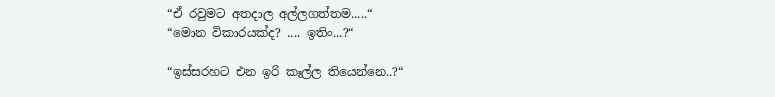“ඒ රවුමට අතදාල අල්ලගත්තම.....“
“මොන විකාරයක්ද? .... ඉතිං...?“

“ඉස්සරහට එන ඉරි කෑල්ල තියෙන්නෙ..?“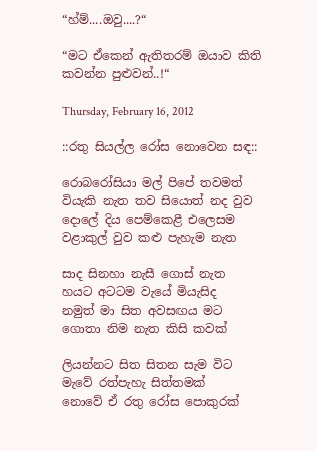“හ්ම්....ඔවු....?“

“මට ඒකෙන් ඇතිතරම් ඔයාව කිති කවන්න පුළුවන්..!“

Thursday, February 16, 2012

::රතු සියල්ල රෝස නොවෙන සඳ::

රොබරෝසියා මල් පිපේ තවමත්
වියැකි නැත තව සියොත් නද වුව
දොලේ දිය පෙම්කෙළී එලෙසම
වළාකුල් වුව කළු පැහැම නැත

සාද සිනහා නැසී ගොස් නැත
හයට අටටම වැයේ මියැසිද
නමුත් මා සිත අවසඟය මට
ගොතා නිම නැත කිසි කවක්

ලියන්නට සිත සිතන සැම විට
මැවේ රත්පැහැ සිත්තමක්
නොවේ ඒ රතු රෝස පොකුරක්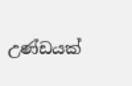උණ්ඩයක්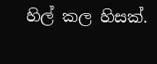හිල් කල හිසක්.